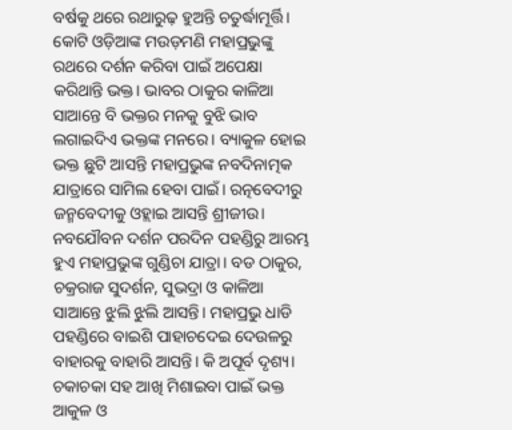ବର୍ଷକୁ ଥରେ ରଥାରୁଢ଼ ହୁଅନ୍ତି ଚତୁର୍ଦ୍ଧାମୂର୍ତ୍ତି। କୋଟି ଓଡ଼ିଆଙ୍କ ମଉଡ଼ମଣି ମହାପ୍ରଭୁଙ୍କୁ ରଥରେ ଦର୍ଶନ କରିବା ପାଇଁ ଅପେକ୍ଷା କରିଥାନ୍ତି ଭକ୍ତ। ଭାବର ଠାକୁର କାଳିଆ ସାଆନ୍ତେ ବି ଭକ୍ତର ମନକୁ ବୁଝି ଭାବ ଲଗାଇଦିଏ ଭକ୍ତଙ୍କ ମନରେ। ବ୍ୟାକୁଳ ହୋଇ ଭକ୍ତ ଛୁଟି ଆସନ୍ତି ମହାପ୍ରଭୁଙ୍କ ନବଦିନାତ୍ମକ ଯାତ୍ରାରେ ସାମିଲ ହେବା ପାଇଁ। ରତ୍ନବେଦୀରୁ ଜନ୍ମବେଦୀକୁ ଓହ୍ଲାଇ ଆସନ୍ତି ଶ୍ରୀଜୀଉ। ନବଯୌବନ ଦର୍ଶନ ପରଦିନ ପହଣ୍ଡିରୁ ଆରମ୍ଭ ହୁଏ ମହାପ୍ରଭୁଙ୍କ ଗୁଣ୍ଡିଚା ଯାତ୍ରା। ବଡ ଠାକୁର, ଚକ୍ରରାଜ ସୁଦର୍ଶନ, ସୁଭଦ୍ରା ଓ କାଳିଆ ସାଆନ୍ତେ ଝୁଲି ଝୁଲି ଆସନ୍ତି। ମହାପ୍ରଭୁ ଧାଡି ପହଣ୍ଡିରେ ବାଇଶି ପାହାଚଦେଇ ଦେଉଳରୁ ବାହାରକୁ ବାହାରି ଆସନ୍ତି। କି ଅପୂର୍ବ ଦୃଶ୍ୟ। ଚକାଚକା ସହ ଆଖି ମିଶାଇବା ପାଇଁ ଭକ୍ତ ଆକୁଳ ଓ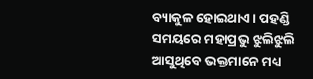ବ୍ୟାକୁଳ ହୋଇଥାଏ। ପହଣ୍ଡି ସମୟରେ ମହାପ୍ରଭୁ ଝୁଲିଝୁଲି ଆସୁଥିବେ ଭକ୍ତମାନେ ମଧ୍ୟ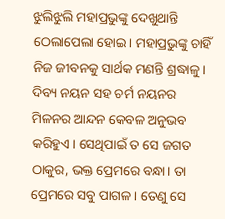ଝୁଲିଝୁଲି ମହାପ୍ରଭୁଙ୍କୁ ଦେଖୁଥାନ୍ତି ଠେଲାପେଲା ହୋଇ। ମହାପ୍ରଭୁଙ୍କୁ ଚାହିଁ ନିଜ ଜୀବନକୁ ସାର୍ଥକ ମଣନ୍ତି ଶ୍ରଦ୍ଧାଳୁ। ଦିବ୍ୟ ନୟନ ସହ ଚର୍ମ ନୟନର ମିଳନର ଆନ୍ଦନ କେବଳ ଅନୁଭବ କରିହୁଏ। ସେଥିପାଇଁ ତ ସେ ଜଗତ ଠାକୁର, ଭକ୍ତ ପ୍ରେମରେ ବନ୍ଧା। ତା ପ୍ରେମରେ ସବୁ ପାଗଳ। ତେଣୁ ସେ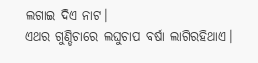ଲଗାଇ ଦିଏ ନାଟ।
ଏଥର ଗୁଣ୍ଡିଚାରେ ଲଘୁଚାପ ବର୍ଷା ଲାଗିରହିଥାଏ।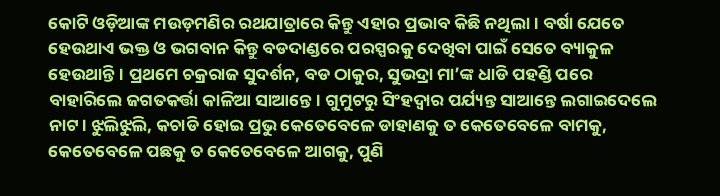କୋଟି ଓଡ଼ିଆଙ୍କ ମଉଡ଼ମଣିର ରଥଯାତ୍ରାରେ କିନ୍ତୁ ଏହାର ପ୍ରଭାବ କିଛି ନଥିଲା। ବର୍ଷା ଯେତେ ହେଉଥାଏ ଭକ୍ତ ଓ ଭଗବାନ କିନ୍ତୁ ବଡଦାଣ୍ଡରେ ପରସ୍ପରକୁ ଦେଖିବା ପାଇଁ ସେତେ ବ୍ୟାକୁଳ ହେଉଥାନ୍ତି। ପ୍ରଥମେ ଚକ୍ରରାଜ ସୁଦର୍ଶନ, ବଡ ଠାକୁର, ସୁଭଦ୍ରା ମା’ଙ୍କ ଧାଡି ପହଣ୍ଡି ପରେ ବାହାରିଲେ ଜଗତକର୍ତ୍ତା କାଳିଆ ସାଆନ୍ତେ। ଗୁମୁଟରୁ ସିଂହଦ୍ୱାର ପର୍ଯ୍ୟନ୍ତ ସାଆନ୍ତେ ଲଗାଇଦେଲେ ନାଟ। ଝୁଲିଝୁଲି, କଚାଡି ହୋଇ ପ୍ରଭୁ କେତେବେଳେ ଡାହାଣକୁ ତ କେତେବେଳେ ବାମକୁ, କେତେବେଳେ ପଛକୁ ତ କେତେବେଳେ ଆଗକୁ, ପୁଣି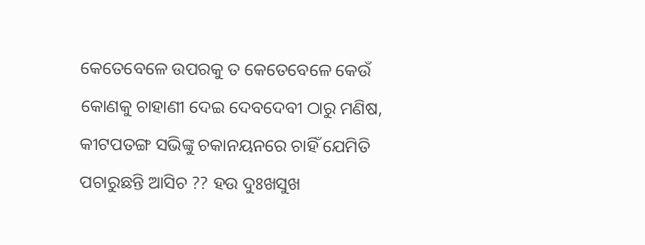କେତେବେଳେ ଉପରକୁ ତ କେତେବେଳେ କେଉଁ କୋଣକୁ ଚାହାଣୀ ଦେଇ ଦେବଦେବୀ ଠାରୁ ମଣିଷ, କୀଟପତଙ୍ଗ ସଭିଙ୍କୁ ଚକାନୟନରେ ଚାହିଁ ଯେମିତି ପଚାରୁଛନ୍ତି ଆସିଚ ?? ହଉ ଦୁଃଖସୁଖ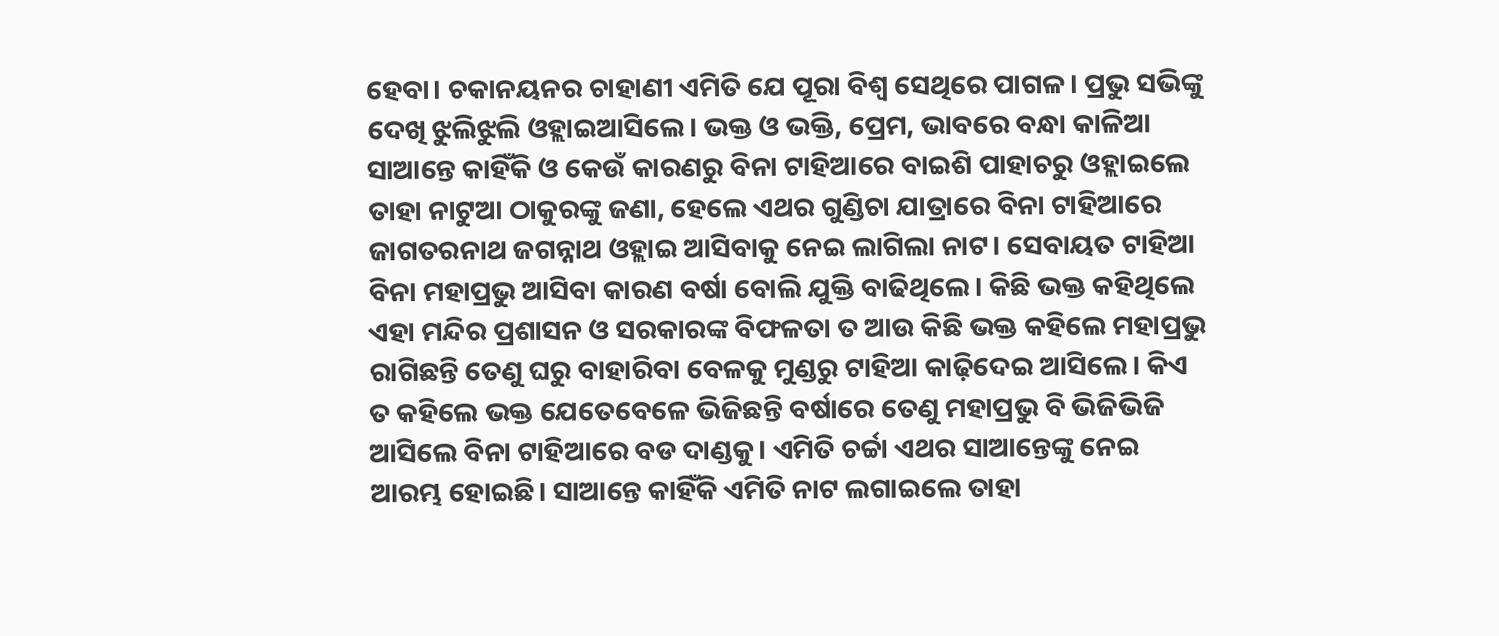ହେବା। ଚକାନୟନର ଚାହାଣୀ ଏମିତି ଯେ ପୂରା ବିଶ୍ୱ ସେଥିରେ ପାଗଳ। ପ୍ରଭୁ ସଭିଙ୍କୁ ଦେଖି ଝୁଲିଝୁଲି ଓହ୍ଲାଇଆସିଲେ। ଭକ୍ତ ଓ ଭକ୍ତି, ପ୍ରେମ, ଭାବରେ ବନ୍ଧା କାଳିଆ ସାଆନ୍ତେ କାହିଁକି ଓ କେଉଁ କାରଣରୁ ବିନା ଟାହିଆରେ ବାଇଶି ପାହାଚରୁ ଓହ୍ଲାଇଲେ ତାହା ନାଟୁଆ ଠାକୁରଙ୍କୁ ଜଣା, ହେଲେ ଏଥର ଗୁଣ୍ଡିଚା ଯାତ୍ରାରେ ବିନା ଟାହିଆରେ ଜାଗତରନାଥ ଜଗନ୍ନାଥ ଓହ୍ଲାଇ ଆସିବାକୁ ନେଇ ଲାଗିଲା ନାଟ। ସେବାୟତ ଟାହିଆ ବିନା ମହାପ୍ରଭୁ ଆସିବା କାରଣ ବର୍ଷା ବୋଲି ଯୁକ୍ତି ବାଢିଥିଲେ। କିଛି ଭକ୍ତ କହିଥିଲେ ଏହା ମନ୍ଦିର ପ୍ରଶାସନ ଓ ସରକାରଙ୍କ ବିଫଳତା ତ ଆଉ କିଛି ଭକ୍ତ କହିଲେ ମହାପ୍ରଭୁ ରାଗିଛନ୍ତି ତେଣୁ ଘରୁ ବାହାରିବା ବେଳକୁ ମୁଣ୍ଡରୁ ଟାହିଆ କାଢ଼ିଦେଇ ଆସିଲେ। କିଏ ତ କହିଲେ ଭକ୍ତ ଯେତେବେଳେ ଭିଜିଛନ୍ତି ବର୍ଷାରେ ତେଣୁ ମହାପ୍ରଭୁ ବି ଭିଜିଭିଜି ଆସିଲେ ବିନା ଟାହିଆରେ ବଡ ଦାଣ୍ଡକୁ। ଏମିତି ଚର୍ଚ୍ଚା ଏଥର ସାଆନ୍ତେଙ୍କୁ ନେଇ ଆରମ୍ଭ ହୋଇଛି। ସାଆନ୍ତେ କାହିଁକି ଏମିତି ନାଟ ଲଗାଇଲେ ତାହା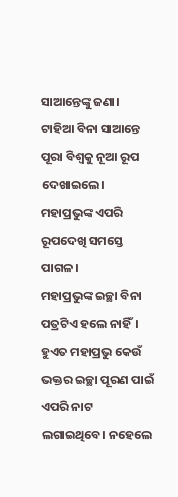ସାଆନ୍ତେଙ୍କୁ ଜଣା। ଟାହିଆ ବିନା ସାଆନ୍ତେ ପୂରା ବିଶ୍ୱକୁ ନୂଆ ରୂପ ଦେଖାଇଲେ। ମହାପ୍ରଭୁଙ୍କ ଏପରି ରୂପଦେଖି ସମସ୍ତେ ପାଗଳ।
ମହାପ୍ରଭୁଙ୍କ ଇଚ୍ଛା ବିନା ପତ୍ରଟିଏ ହଲେ ନାହିଁ। ହୁଏତ ମହାପ୍ରଭୁ କେଉଁ ଭକ୍ତର ଇଚ୍ଛା ପୂରଣ ପାଇଁ ଏପରି ନାଟ ଲଗାଇଥିବେ। ନହେଲେ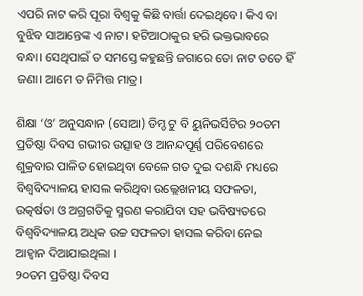ଏପରି ନାଟ କରି ପୂରା ବିଶ୍ୱକୁ କିଛି ବାର୍ତ୍ତା ଦେଇଥିବେ। କିଏ ବା ବୁଝିବ ସାଆନ୍ତେଙ୍କ ଏ ନାଟ। ହଟିଆଠାକୁର ହରି ଭକ୍ତଭାବରେ ବନ୍ଧା। ସେଥିପାଇଁ ତ ସମସ୍ତେ କହୁଛନ୍ତି ଜଗାରେ ତୋ ନାଟ ତତେ ହିଁ ଜଣା। ଆମେ ତ ନିମିତ୍ତ ମାତ୍ର।

ଶିକ୍ଷା ‘ଓ’ ଅନୁସନ୍ଧାନ (ସୋଆ) ଡିମ୍ଡ ଟୁ ବି ୟୁନିଭର୍ସିଟିର ୨୦ତମ ପ୍ରତିଷ୍ଠା ଦିବସ ଗଭୀର ଉତ୍ସାହ ଓ ଆନନ୍ଦପୂର୍ଣ୍ଣ ପରିବେଶରେ ଶୁକ୍ରବାର ପାଳିତ ହୋଇଥିବା ବେଳେ ଗତ ଦୁଇ ଦଶନ୍ଧି ମଧ୍ୟରେ ବିଶ୍ୱବିଦ୍ୟାଳୟ ହାସଲ କରିଥିବା ଉଲ୍ଲେଖନୀୟ ସଫଳତା, ଉତ୍କର୍ଷତା ଓ ଅଗ୍ରଗତିକୁ ସ୍ମରଣ କରାଯିବା ସହ ଭବିଷ୍ୟତରେ ବିଶ୍ୱବିଦ୍ୟାଳୟ ଅଧିକ ଉଚ୍ଚ ସଫଳତା ହାସଲ କରିବା ନେଇ ଆହ୍ୱାନ ଦିଆଯାଇଥିଲା ।
୨୦ତମ ପ୍ରତିଷ୍ଠା ଦିବସ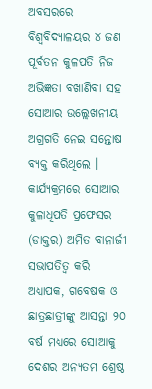ଅବସରରେ ବିଶ୍ୱବିଦ୍ୟାଳୟର ୪ ଜଣ ପୂର୍ବତନ କୁଳପତି ନିଜ ଅଭିଜ୍ଞତା ବଖାଣିବା ସହ ସୋଆର ଉଲ୍ଲେଖନୀୟ ଅଗ୍ରଗତି ନେଇ ସନ୍ତୋଷ ବ୍ୟକ୍ତ କରିଥିଲେ ।
କାର୍ଯ୍ୟକ୍ରମରେ ସୋଆର କୁଳାଧିପତି ପ୍ରଫେସର (ଡାକ୍ତର) ଅମିତ ବାନାର୍ଜୀ ସଭାପତିତ୍ୱ କରି ଅଧ୍ୟାପକ, ଗବେଷକ ଓ ଛାତ୍ରଛାତ୍ରୀଙ୍କୁ ଆସନ୍ତା ୨୦ ବର୍ଷ ମଧ୍ୟରେ ସୋଆକୁ ଦେଶର ଅନ୍ୟତମ ଶ୍ରେଷ୍ଠ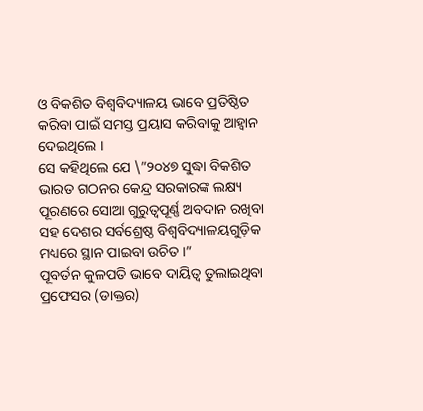ଓ ବିକଶିତ ବିଶ୍ୱବିଦ୍ୟାଳୟ ଭାବେ ପ୍ରତିଷ୍ଠିତ କରିବା ପାଇଁ ସମସ୍ତ ପ୍ରୟାସ କରିବାକୁ ଆହ୍ୱାନ ଦେଇଥିଲେ ।
ସେ କହିଥିଲେ ଯେ \”୨୦୪୭ ସୁଦ୍ଧା ବିକଶିତ ଭାରତ ଗଠନର କେନ୍ଦ୍ର ସରକାରଙ୍କ ଲକ୍ଷ୍ୟ ପୂରଣରେ ସୋଆ ଗୁରୁତ୍ୱପୂର୍ଣ୍ଣ ଅବଦାନ ରଖିବା ସହ ଦେଶର ସର୍ବଶ୍ରେଷ୍ଠ ବିଶ୍ୱବିଦ୍ୟାଳୟଗୁଡ଼ିକ ମଧ୍ୟରେ ସ୍ଥାନ ପାଇବା ଉଚିତ ।”
ପୂବର୍ତନ କୁଳପତି ଭାବେ ଦାୟିତ୍ୱ ତୁଲାଇଥିବା ପ୍ରଫେସର (ଡାକ୍ତର)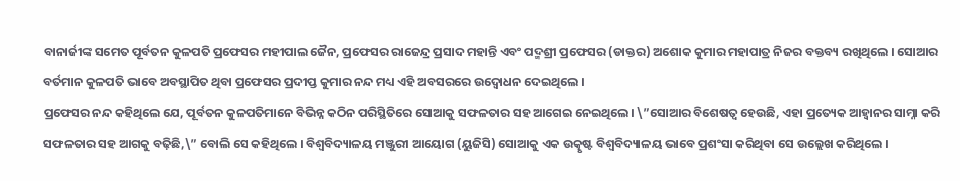ବାନାର୍ଜୀଙ୍କ ସମେତ ପୂର୍ବତନ କୁଳପତି ପ୍ରଫେସର ମହୀପାଲ ଜୈନ, ପ୍ରଫେସର ରାଜେନ୍ଦ୍ର ପ୍ରସାଦ ମହାନ୍ତି ଏବଂ ପଦ୍ମଶ୍ରୀ ପ୍ରଫେସର (ଡାକ୍ତର) ଅଶୋକ କୁମାର ମହାପାତ୍ର ନିଜର ବକ୍ତବ୍ୟ ରଖିଥିଲେ । ସୋଆର ବର୍ତମାନ କୁଳପତି ଭାବେ ଅବସ୍ଥାପିତ ଥିବା ପ୍ରଫେସର ପ୍ରଦୀପ୍ତ କୁମାର ନନ୍ଦ ମଧ୍ୟ ଏହି ଅବସରରେ ଉଦ୍ବୋଧନ ଦେଇଥିଲେ ।
ପ୍ରଫେସର ନନ୍ଦ କହିଥିଲେ ଯେ, ପୂର୍ବତନ କୁଳପତିମାନେ ବିଭିନ୍ନ କଠିନ ପରିସ୍ଥିତିରେ ସୋଆକୁ ସଫଳତାର ସହ ଆଗେଇ ନେଇଥିଲେ । \”ସୋଆର ବିଶେଷତ୍ୱ ହେଉଛି, ଏହା ପ୍ରତ୍ୟେକ ଆହ୍ୱାନର ସାମ୍ନା କରି ସଫଳତାର ସହ ଆଗକୁ ବଢ଼ିଛି,\” ବୋଲି ସେ କହିଥିଲେ । ବିଶ୍ୱବିଦ୍ୟାଳୟ ମଞ୍ଜୁରୀ ଆୟୋଗ (ୟୁଜିସି) ସୋଆକୁ ଏକ ଉତ୍କୃଷ୍ଟ ବିଶ୍ୱବିଦ୍ୟାଳୟ ଭାବେ ପ୍ରଶଂସା କରିଥିବା ସେ ଉଲ୍ଲେଖ କରିଥିଲେ ।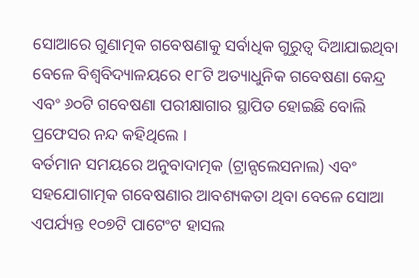ସୋଆରେ ଗୁଣାତ୍ମକ ଗବେଷଣାକୁ ସର୍ବାଧିକ ଗୁରୁତ୍ୱ ଦିଆଯାଇଥିବା ବେଳେ ବିଶ୍ୱବିଦ୍ୟାଳୟରେ ୧୮ଟି ଅତ୍ୟାଧୁନିକ ଗବେଷଣା କେନ୍ଦ୍ର ଏବଂ ୬୦ଟି ଗବେଷଣା ପରୀକ୍ଷାଗାର ସ୍ଥାପିତ ହୋଇଛି ବୋଲି ପ୍ରଫେସର ନନ୍ଦ କହିଥିଲେ ।
ବର୍ତମାନ ସମୟରେ ଅନୁବାଦାତ୍ମକ (ଟ୍ରାନ୍ସଲେସନାଲ) ଏବଂ ସହଯୋଗାତ୍ମକ ଗବେଷଣାର ଆବଶ୍ୟକତା ଥିବା ବେଳେ ସୋଆ ଏପର୍ଯ୍ୟନ୍ତ ୧୦୭ଟି ପାଟେଂଟ ହାସଲ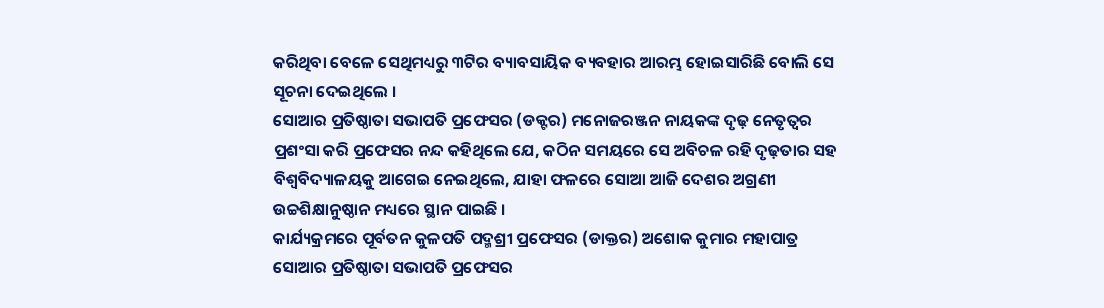କରିଥିବା ବେଳେ ସେଥିମଧ୍ୟରୁ ୩ଟିର ବ୍ୟାବସାୟିକ ବ୍ୟବହାର ଆରମ୍ଭ ହୋଇସାରିଛି ବୋଲି ସେ ସୂଚନା ଦେଇଥିଲେ ।
ସୋଆର ପ୍ରତିଷ୍ଠାତା ସଭାପତି ପ୍ରଫେସର (ଡକ୍ଟର) ମନୋଜରଞ୍ଜନ ନାୟକଙ୍କ ଦୃଢ଼ ନେତୃତ୍ୱର ପ୍ରଶଂସା କରି ପ୍ରଫେସର ନନ୍ଦ କହିଥିଲେ ଯେ, କଠିନ ସମୟରେ ସେ ଅବିଚଳ ରହି ଦୃଢ଼ତାର ସହ ବିଶ୍ୱବିଦ୍ୟାଳୟକୁ ଆଗେଇ ନେଇଥିଲେ, ଯାହା ଫଳରେ ସୋଆ ଆଜି ଦେଶର ଅଗ୍ରଣୀ ଉଚ୍ଚଶିକ୍ଷାନୁଷ୍ଠାନ ମଧ୍ୟରେ ସ୍ଥାନ ପାଇଛି ।
କାର୍ଯ୍ୟକ୍ରମରେ ପୂର୍ବତନ କୁଳପତି ପଦ୍ମଶ୍ରୀ ପ୍ରଫେସର (ଡାକ୍ତର) ଅଶୋକ କୁମାର ମହାପାତ୍ର ସୋଆର ପ୍ରତିଷ୍ଠାତା ସଭାପତି ପ୍ରଫେସର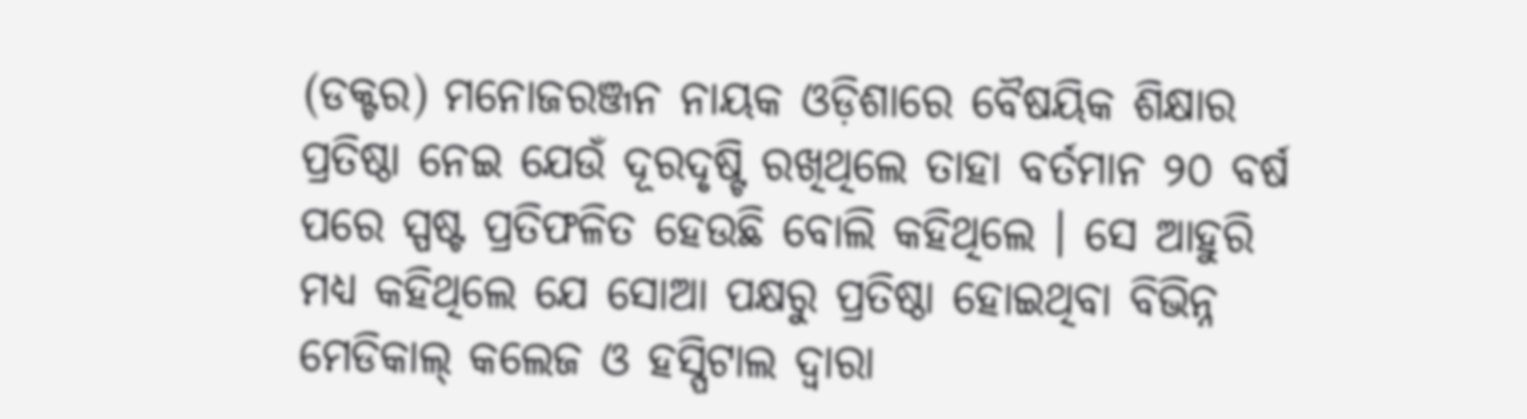(ଡକ୍ଟର) ମନୋଜରଞ୍ଜନ ନାୟକ ଓଡ଼ିଶାରେ ବୈଷୟିକ ଶିକ୍ଷାର ପ୍ରତିଷ୍ଠା ନେଇ ଯେଉଁ ଦୂରଦୃଷ୍ଟି ରଖିଥିଲେ ତାହା ବର୍ତମାନ ୨୦ ବର୍ଷ ପରେ ସ୍ପଷ୍ଟ ପ୍ରତିଫଳିତ ହେଉଛି ବୋଲି କହିଥିଲେ । ସେ ଆହୁରି ମଧ୍ୟ କହିଥିଲେ ଯେ ସୋଆ ପକ୍ଷରୁ ପ୍ରତିଷ୍ଠା ହୋଇଥିବା ବିଭିନ୍ନ ମେଡିକାଲ୍ କଲେଜ ଓ ହସ୍ପିଟାଲ ଦ୍ୱାରା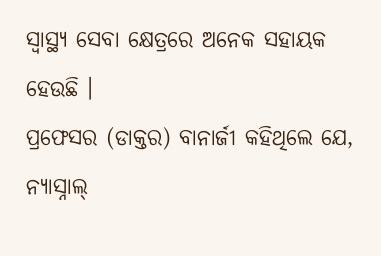ସ୍ୱାସ୍ଥ୍ୟ ସେବା କ୍ଷେତ୍ରରେ ଅନେକ ସହାୟକ ହେଉଛି ।
ପ୍ରଫେସର (ଡାକ୍ତର) ବାନାର୍ଜୀ କହିଥିଲେ ଯେ, ନ୍ୟାସ୍ନାଲ୍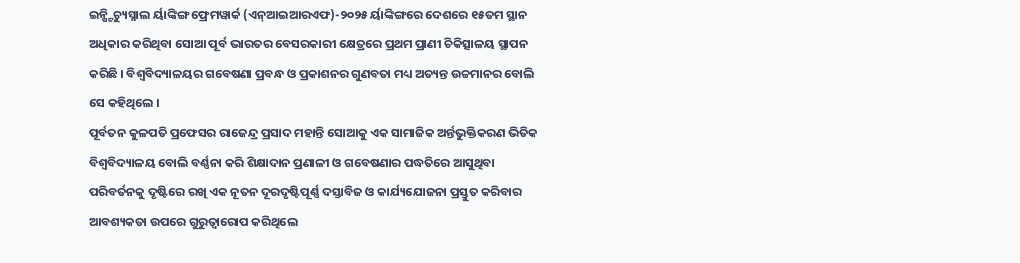ଇନ୍ଷ୍ଟିଚ୍ୟୁସ୍ନାଲ ର୍ୟାଙ୍କିଙ୍ଗ ଫ୍ରେମୱାର୍କ (ଏନ୍ଆଇଆରଏଫ)-୨୦୨୫ ର୍ୟାଙ୍କିଙ୍ଗରେ ଦେଶରେ ୧୫ତମ ସ୍ଥାନ ଅଧିକାର କରିଥିବା ସୋଆ ପୂର୍ବ ଭାରତର ବେସରକାରୀ କ୍ଷେତ୍ରରେ ପ୍ରଥମ ପ୍ରାଣୀ ଚିକିତ୍ସାଳୟ ସ୍ଥାପନ କରିଛି । ବିଶ୍ୱବିଦ୍ୟାଳୟର ଗବେଷଣା ପ୍ରବନ୍ଧ ଓ ପ୍ରକାଶନର ଗୁଣବତା ମଧ୍ୟ ଅତ୍ୟନ୍ତ ଉଚ୍ଚମାନର ବୋଲି ସେ କହିଥିଲେ ।
ପୂର୍ବତନ କୁଳପତି ପ୍ରଫେସର ରାଜେନ୍ଦ୍ର ପ୍ରସାଦ ମହାନ୍ତି ସୋଆକୁ ଏକ ସାମାଜିକ ଅର୍ନ୍ତଭୁକ୍ତିକରଣ ଭିତିକ ବିଶ୍ୱବିଦ୍ୟାଳୟ ବୋଲି ବର୍ଣ୍ଣନା କରି ଶିକ୍ଷାଦାନ ପ୍ରଣାଳୀ ଓ ଗବେଷଣାର ପଦ୍ଧତିରେ ଆସୁଥିବା ପରିବର୍ତନକୁ ଦୃଷ୍ଟିରେ ରଖି ଏକ ନୂତନ ଦୂରଦୃଷ୍ଟିପୂର୍ଣ୍ଣ ଦସ୍ତାବିଜ ଓ କାର୍ଯ୍ୟଯୋଜନା ପ୍ରସ୍ତୁତ କରିବାର ଆବଶ୍ୟକତା ଉପରେ ଗୁରୁତ୍ୱାରୋପ କରିଥିଲେ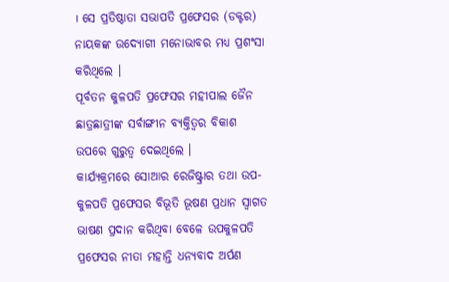। ସେ ପ୍ରତିଷ୍ଠାତା ସଭାପତି ପ୍ରଫେସର (ଡକ୍ଟର) ନାୟକଙ୍କ ଉଦ୍ୟୋଗୀ ମନୋଭାବର ମଧ୍ୟ ପ୍ରଶଂସା କରିଥିଲେ ।
ପୂର୍ବତନ କୁଳପତି ପ୍ରଫେସର ମହୀପାଲ ଜୈନ ଛାତ୍ରଛାତ୍ରୀଙ୍କ ସର୍ବାଙ୍ଗୀନ ବ୍ୟକ୍ତିତ୍ୱର ବିକାଶ ଉପରେ ଗୁରୁତ୍ୱ ଦେଇଥିଲେ ।
କାର୍ଯ୍ୟକ୍ରମରେ ସୋଆର ରେଜିଷ୍ଟ୍ରାର ତଥା ଉପ-କୁଳପତି ପ୍ରଫେସର ବିଭୂତି ଭୂଷଣ ପ୍ରଧାନ ସ୍ୱାଗତ ଭାଷଣ ପ୍ରଦାନ କରିଥିବା ବେଳେ ଉପକୁଳପତି ପ୍ରଫେସର ନୀତା ମହାନ୍ତି ଧନ୍ୟବାଦ ଅର୍ପଣ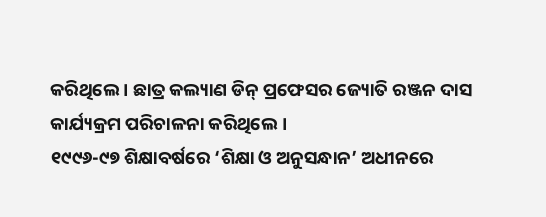କରିଥିଲେ । ଛାତ୍ର କଲ୍ୟାଣ ଡିନ୍ ପ୍ରଫେସର ଜ୍ୟୋତି ରଞ୍ଜନ ଦାସ କାର୍ଯ୍ୟକ୍ରମ ପରିଚାଳନା କରିଥିଲେ ।
୧୯୯୬-୯୭ ଶିକ୍ଷାବର୍ଷରେ ‘ଶିକ୍ଷା ଓ ଅନୁସନ୍ଧାନ’ ଅଧୀନରେ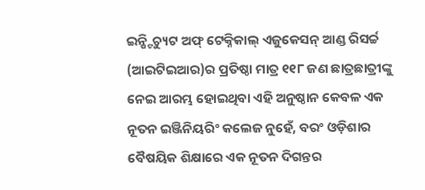ଇନ୍ଷ୍ଟିଚ୍ୟୁଟ ଅଫ୍ ଟେକ୍ନିକାଲ୍ ଏଜୁକେସନ୍ ଆଣ୍ଡ ରିସର୍ଚ୍ଚ (ଆଇଟିଇଆର)ର ପ୍ରତିଷ୍ଠା ମାତ୍ର ୧୧୮ ଜଣ ଛାତ୍ରଛାତ୍ରୀଙ୍କୁ ନେଇ ଆରମ୍ଭ ହୋଇଥିବା ଏହି ଅନୁଷ୍ଠାନ କେବଳ ଏକ ନୂତନ ଇଞ୍ଜିନିୟରିଂ କଲେଜ ନୁହେଁ, ବରଂ ଓଡ଼ିଶାର ବୈଷୟିକ ଶିକ୍ଷାରେ ଏକ ନୂତନ ଦିଗନ୍ତର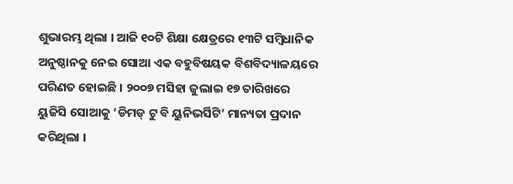ଶୁଭାରମ୍ଭ ଥିଲା । ଆଜି ୧୦ଟି ଶିକ୍ଷା କ୍ଷେତ୍ରରେ ୧୩ଟି ସମ୍ବିଧାନିକ ଅନୁଷ୍ଠାନକୁ ନେଇ ସୋଆ ଏକ ବହୁବିଷୟକ ବିଶବିଦ୍ୟାଳୟରେ ପରିଣତ ହୋଇଛି । ୨୦୦୭ ମସିହା ଜୁଲାଇ ୧୭ ତାରିଖରେ ୟୁଜିସି ସୋଆକୁ ‘ଡିମଡ୍ ଟୁ ବି ୟୁନିଭର୍ସିଟି’ ମାନ୍ୟତା ପ୍ରଦାନ କରିଥିଲା ।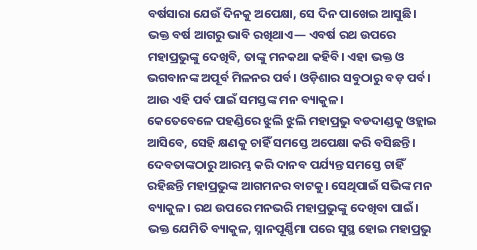ବର୍ଷସାରା ଯେଉଁ ଦିନକୁ ଅପେକ୍ଷା, ସେ ଦିନ ପାଖେଇ ଆସୁଛି। ଭକ୍ତ ବର୍ଷ ଆଗରୁ ଭାବି ରଖିଥାଏ— ଏବର୍ଷ ରଥ ଉପରେ ମହାପ୍ରଭୁଙ୍କୁ ଦେଖିବି, ତାଙ୍କୁ ମନକଥା କହିବି। ଏହା ଭକ୍ତ ଓ ଭଗବାନଙ୍କ ଅପୂର୍ବ ମିଳନର ପର୍ବ। ଓଡ଼ିଶାର ସବୁଠାରୁ ବଡ଼ ପର୍ବ। ଆଉ ଏହି ପର୍ବ ପାଇଁ ସମସ୍ତଙ୍କ ମନ ବ୍ୟାକୁଳ।
କେତେବେଳେ ପହଣ୍ଡିରେ ଝୁଲି ଝୁଲି ମହାପ୍ରଭୁ ବଡଦାଣ୍ଡକୁ ଓହ୍ଲାଇ ଆସିବେ, ସେହି କ୍ଷଣକୁ ଚାହିଁ ସମସ୍ତେ ଅପେକ୍ଷା କରି ବସିଛନ୍ତି। ଦେବତାଙ୍କଠାରୁ ଆରମ୍ଭ କରି ଦାନବ ପର୍ଯ୍ୟନ୍ତ ସମସ୍ତେ ଚାହିଁ ରହିଛନ୍ତି ମହାପ୍ରଭୁଙ୍କ ଆଗମନର ବାଟକୁ। ସେଥିପାଇଁ ସଭିଙ୍କ ମନ ବ୍ୟାକୁଳ। ରଥ ଉପରେ ମନଭରି ମହାପ୍ରଭୁଙ୍କୁ ଦେଖିବା ପାଇଁ।
ଭକ୍ତ ଯେମିତି ବ୍ୟାକୁଳ, ସ୍ନାନପୂର୍ଣ୍ଣିମା ପରେ ସୁସ୍ଥ ହୋଇ ମହାପ୍ରଭୁ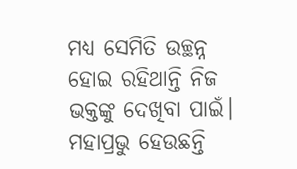ମଧ୍ୟ ସେମିତି ଉଚ୍ଛନ୍ନ ହୋଇ ରହିଥାନ୍ତି ନିଜ ଭକ୍ତଙ୍କୁ ଦେଖିବା ପାଇଁ। ମହାପ୍ରଭୁ ହେଉଛନ୍ତି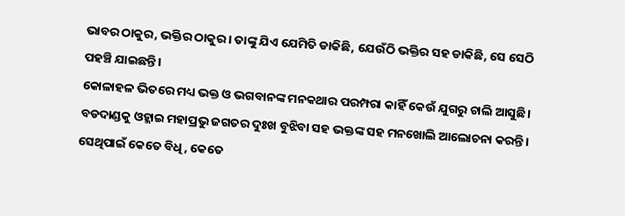ଭାବର ଠାକୁର, ଭକ୍ତିର ଠାକୁର। ତାଙ୍କୁ ଯିଏ ଯେମିତି ଡାକିଛି, ଯେଉଁଠି ଭକ୍ତିର ସହ ଡାକିଛି, ସେ ସେଠି ପହଞ୍ଚି ଯାଇଛନ୍ତି।
କୋଳାହଳ ଭିତରେ ମଧ୍ୟ ଭକ୍ତ ଓ ଭଗବାନଙ୍କ ମନକଥାର ପରମ୍ପରା କାହିଁ କେଉଁ ଯୁଗରୁ ଚାଲି ଆସୁଛି। ବଡଦାଣ୍ଡକୁ ଓହ୍ଲାଇ ମହାପ୍ରଭୁ ଜଗତର ଦୁଃଖ ବୁଝିବା ସହ ଭକ୍ତଙ୍କ ସହ ମନଖୋଲି ଆଲୋଚନା କରନ୍ତି। ସେଥିପାଇଁ କେତେ ବିଧି, କେତେ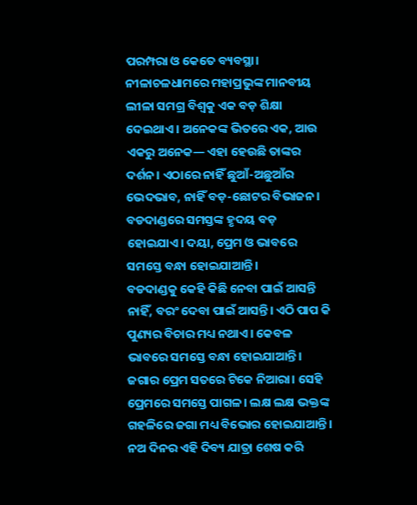ପରମ୍ପରା ଓ କେତେ ବ୍ୟବସ୍ଥା।
ନୀଳାଚଳଧାମରେ ମହାପ୍ରଭୁଙ୍କ ମାନବୀୟ ଲୀଳା ସମଗ୍ର ବିଶ୍ୱକୁ ଏକ ବଡ଼ ଶିକ୍ଷା ଦେଇଥାଏ। ଅନେକଙ୍କ ଭିତରେ ଏକ, ଆଉ ଏକରୁ ଅନେକ— ଏହା ହେଉଛି ତାଙ୍କର ଦର୍ଶନ। ଏଠାରେ ନାହିଁ ଛୁଆଁ-ଅଛୁଆଁର ଭେଦଭାବ, ନାହିଁ ବଡ଼-ଛୋଟର ବିଭାଜନ। ବଡଦାଣ୍ଡରେ ସମସ୍ତଙ୍କ ହୃଦୟ ବଡ଼ ହୋଇଯାଏ। ଦୟା, ପ୍ରେମ ଓ ଭାବରେ ସମସ୍ତେ ବନ୍ଧା ହୋଇଯାଆନ୍ତି।
ବଡଦାଣ୍ଡକୁ କେହି କିଛି ନେବା ପାଇଁ ଆସନ୍ତି ନାହିଁ, ବରଂ ଦେବା ପାଇଁ ଆସନ୍ତି। ଏଠି ପାପ କି ପୁଣ୍ୟର ବିଚାର ମଧ୍ୟ ନଥାଏ। କେବଳ ଭାବରେ ସମସ୍ତେ ବନ୍ଧା ହୋଇଯାଆନ୍ତି। ଜଗାର ପ୍ରେମ ସତରେ ଟିକେ ନିଆରା। ସେହି ପ୍ରେମରେ ସମସ୍ତେ ପାଗଳ। ଲକ୍ଷ ଲକ୍ଷ ଭକ୍ତଙ୍କ ଗହଳିରେ ଜଗା ମଧ୍ୟ ବିଭୋର ହୋଇଯାଆନ୍ତି।
ନଅ ଦିନର ଏହି ଦିବ୍ୟ ଯାତ୍ରା ଶେଷ କରି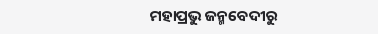ମହାପ୍ରଭୁ ଜନ୍ମବେଦୀରୁ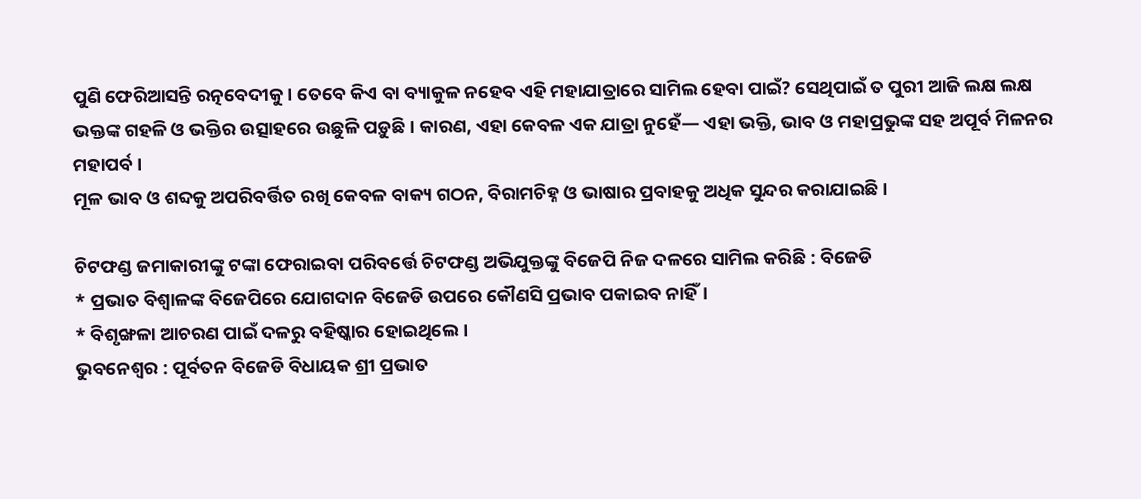ପୁଣି ଫେରିଆସନ୍ତି ରତ୍ନବେଦୀକୁ। ତେବେ କିଏ ବା ବ୍ୟାକୁଳ ନହେବ ଏହି ମହାଯାତ୍ରାରେ ସାମିଲ ହେବା ପାଇଁ? ସେଥିପାଇଁ ତ ପୁରୀ ଆଜି ଲକ୍ଷ ଲକ୍ଷ ଭକ୍ତଙ୍କ ଗହଳି ଓ ଭକ୍ତିର ଉତ୍ସାହରେ ଉଛୁଳି ପଡ଼ୁଛି। କାରଣ, ଏହା କେବଳ ଏକ ଯାତ୍ରା ନୁହେଁ— ଏହା ଭକ୍ତି, ଭାବ ଓ ମହାପ୍ରଭୁଙ୍କ ସହ ଅପୂର୍ବ ମିଳନର ମହାପର୍ବ।
ମୂଳ ଭାବ ଓ ଶବ୍ଦକୁ ଅପରିବର୍ତ୍ତିତ ରଖି କେବଳ ବାକ୍ୟ ଗଠନ, ବିରାମଚିହ୍ନ ଓ ଭାଷାର ପ୍ରବାହକୁ ଅଧିକ ସୁନ୍ଦର କରାଯାଇଛି।

ଚିଟଫଣ୍ଡ ଜମାକାରୀଙ୍କୁ ଟଙ୍କା ଫେରାଇବା ପରିବର୍ତ୍ତେ ଚିଟଫଣ୍ଡ ଅଭିଯୁକ୍ତଙ୍କୁ ବିଜେପି ନିଜ ଦଳରେ ସାମିଲ କରିଛି : ବିଜେଡି
* ପ୍ରଭାତ ବିଶ୍ୱାଳଙ୍କ ବିଜେପିରେ ଯୋଗଦାନ ବିଜେଡି ଉପରେ କୌଣସି ପ୍ରଭାବ ପକାଇବ ନାହିଁ।
* ବିଶୃଙ୍ଖଳା ଆଚରଣ ପାଇଁ ଦଳରୁ ବହିଷ୍କାର ହୋଇଥିଲେ।
ଭୁବନେଶ୍ୱର : ପୂର୍ବତନ ବିଜେଡି ବିଧାୟକ ଶ୍ରୀ ପ୍ରଭାତ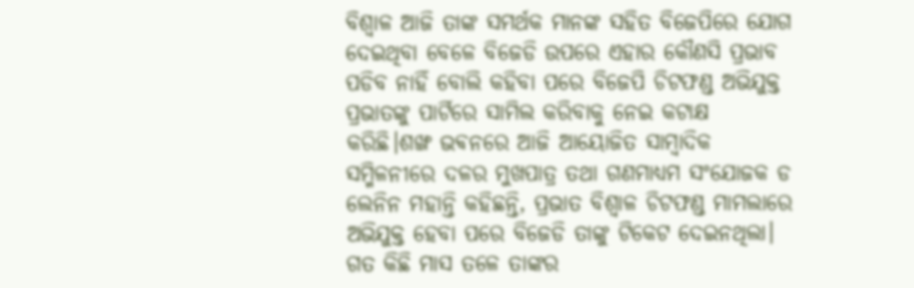ବିଶ୍ୱାଳ ଆଜି ତାଙ୍କ ସମର୍ଥକ ମାନଙ୍କ ସହିତ ବିଜେପିରେ ଯୋଗ ଦେଇଥିବା ବେଳେ ବିଜେଡି ଉପରେ ଏହାର କୌଣସି ପ୍ରଭାବ ପଡିବ ନାହିଁ ବୋଲି କହିବା ପରେ ବିଜେପି ଚିଟଫଣ୍ଡ ଅଭିଯୁକ୍ତ ପ୍ରଭାତଙ୍କୁ ପାର୍ଟିରେ ସାମିଲ କରିବାକୁ ନେଇ କଟାକ୍ଷ କରିଛି।ଶଙ୍ଖ ଭଵନରେ ଆଜି ଆୟୋଜିତ ସାମ୍ବାଦିକ ସମ୍ମିଳନୀରେ ଦଳର ମୁଖପାତ୍ର ତଥା ଗଣମାଧ୍ୟମ ସଂଯୋଜକ ଡ ଲେନିନ ମହାନ୍ତି କହିଛନ୍ତି, ପ୍ରଭାତ ବିଶ୍ୱାଳ ଚିଟଫଣ୍ଡ ମାମଲାରେ ଅଭିଯୁକ୍ତ ହେବା ପରେ ବିଜେଡି ତାଙ୍କୁ ଟିକେଟ ଦେଇନଥିଲା। ଗତ କିଛି ମାସ ତଳେ ତାଙ୍କର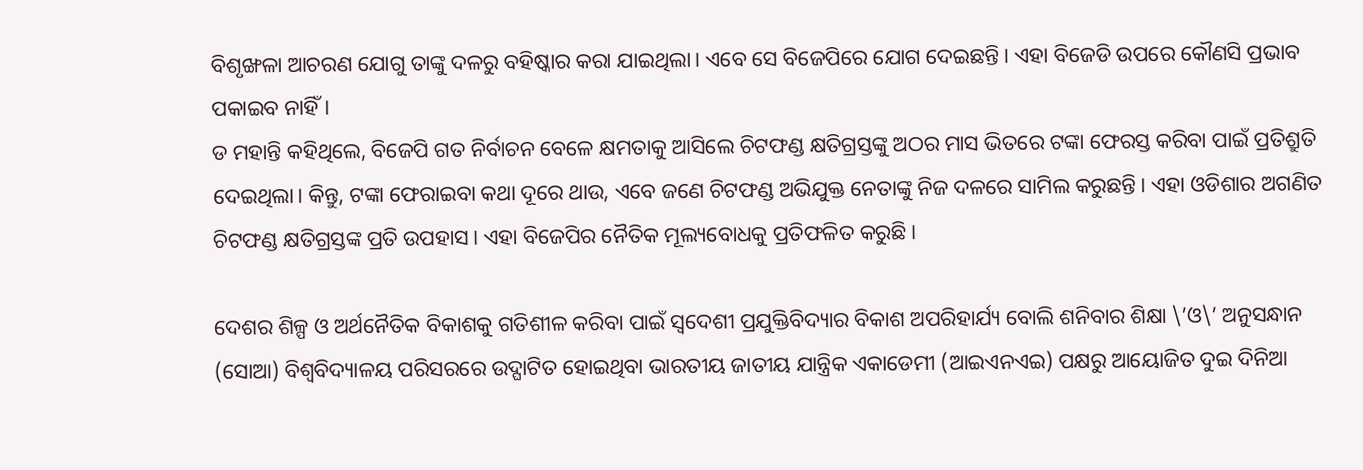ବିଶୃଙ୍ଖଳା ଆଚରଣ ଯୋଗୁ ତାଙ୍କୁ ଦଳରୁ ବହିଷ୍କାର କରା ଯାଇଥିଲା। ଏବେ ସେ ବିଜେପିରେ ଯୋଗ ଦେଇଛନ୍ତି। ଏହା ବିଜେଡି ଉପରେ କୌଣସି ପ୍ରଭାବ ପକାଇବ ନାହିଁ।
ଡ ମହାନ୍ତି କହିଥିଲେ, ବିଜେପି ଗତ ନିର୍ବାଚନ ବେଳେ କ୍ଷମତାକୁ ଆସିଲେ ଚିଟଫଣ୍ଡ କ୍ଷତିଗ୍ରସ୍ତଙ୍କୁ ଅଠର ମାସ ଭିତରେ ଟଙ୍କା ଫେରସ୍ତ କରିବା ପାଇଁ ପ୍ରତିଶ୍ରୁତି ଦେଇଥିଲା। କିନ୍ତୁ, ଟଙ୍କା ଫେରାଇବା କଥା ଦୂରେ ଥାଉ, ଏବେ ଜଣେ ଚିଟଫଣ୍ଡ ଅଭିଯୁକ୍ତ ନେତାଙ୍କୁ ନିଜ ଦଳରେ ସାମିଲ କରୁଛନ୍ତି। ଏହା ଓଡିଶାର ଅଗଣିତ ଚିଟଫଣ୍ଡ କ୍ଷତିଗ୍ରସ୍ତଙ୍କ ପ୍ରତି ଉପହାସ। ଏହା ବିଜେପିର ନୈତିକ ମୂଲ୍ୟବୋଧକୁ ପ୍ରତିଫଳିତ କରୁଛି।

ଦେଶର ଶିଳ୍ପ ଓ ଅର୍ଥନୈତିକ ବିକାଶକୁ ଗତିଶୀଳ କରିବା ପାଇଁ ସ୍ୱଦେଶୀ ପ୍ରଯୁକ୍ତିବିଦ୍ୟାର ବିକାଶ ଅପରିହାର୍ଯ୍ୟ ବୋଲି ଶନିବାର ଶିକ୍ଷା \’ଓ\’ ଅନୁସନ୍ଧାନ (ସୋଆ) ବିଶ୍ୱବିଦ୍ୟାଳୟ ପରିସରରେ ଉଦ୍ଘାଟିତ ହୋଇଥିବା ଭାରତୀୟ ଜାତୀୟ ଯାନ୍ତ୍ରିକ ଏକାଡେମୀ (ଆଇଏନଏଇ) ପକ୍ଷରୁ ଆୟୋଜିତ ଦୁଇ ଦିନିଆ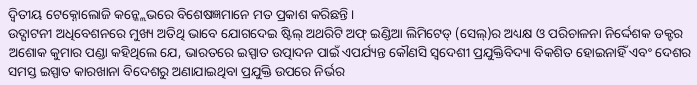ଦ୍ୱିତୀୟ ଟେକ୍ନୋଲୋଜି କନ୍କ୍ଲେଭରେ ବିଶେଷଜ୍ଞମାନେ ମତ ପ୍ରକାଶ କରିଛନ୍ତି ।
ଉଦ୍ଘାଟନୀ ଅଧିବେଶନରେ ମୁଖ୍ୟ ଅତିଥି ଭାବେ ଯୋଗଦେଇ ଷ୍ଟିଲ୍ ଅଥରିଟି ଅଫ୍ ଇଣ୍ଡିଆ ଲିମିଟେଡ୍ (ସେଲ୍)ର ଅଧ୍ୟକ୍ଷ ଓ ପରିଚାଳନା ନିର୍ଦ୍ଦେଶକ ଡକ୍ଟର ଅଶୋକ କୁମାର ପଣ୍ଡା କହିଥିଲେ ଯେ, ଭାରତରେ ଇସ୍ପାତ ଉତ୍ପାଦନ ପାଇଁ ଏପର୍ଯ୍ୟନ୍ତ କୌଣସି ସ୍ୱଦେଶୀ ପ୍ରଯୁକ୍ତିବିଦ୍ୟା ବିକଶିତ ହୋଇନାହିଁ ଏବଂ ଦେଶର ସମସ୍ତ ଇସ୍ପାତ କାରଖାନା ବିଦେଶରୁ ଅଣାଯାଇଥିବା ପ୍ରଯୁକ୍ତି ଉପରେ ନିର୍ଭର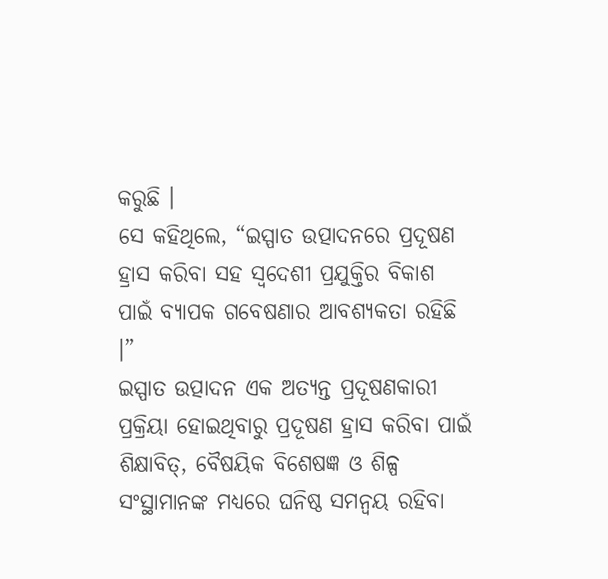କରୁଛି ।
ସେ କହିଥିଲେ, “ଇସ୍ପାତ ଉତ୍ପାଦନରେ ପ୍ରଦୂଷଣ ହ୍ରାସ କରିବା ସହ ସ୍ୱଦେଶୀ ପ୍ରଯୁକ୍ତିର ବିକାଶ ପାଇଁ ବ୍ୟାପକ ଗବେଷଣାର ଆବଶ୍ୟକତା ରହିଛି ।”
ଇସ୍ପାତ ଉତ୍ପାଦନ ଏକ ଅତ୍ୟନ୍ତ ପ୍ରଦୂଷଣକାରୀ ପ୍ରକ୍ରିୟା ହୋଇଥିବାରୁ ପ୍ରଦୂଷଣ ହ୍ରାସ କରିବା ପାଇଁ ଶିକ୍ଷାବିତ୍, ବୈଷୟିକ ବିଶେଷଜ୍ଞ ଓ ଶିଳ୍ପ ସଂସ୍ଥାମାନଙ୍କ ମଧ୍ୟରେ ଘନିଷ୍ଠ ସମନ୍ୱୟ ରହିବା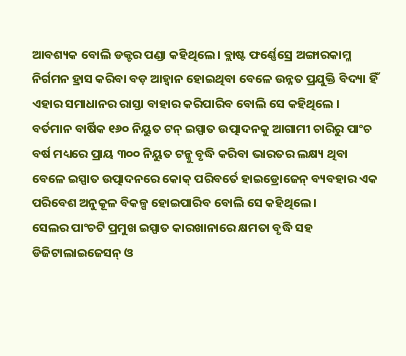ଆବଶ୍ୟକ ବୋଲି ଡକ୍ଟର ପଣ୍ଡା କହିଥିଲେ । ବ୍ଲାଷ୍ଟ ଫର୍ଣ୍ଣେସ୍ରେ ଅଙ୍ଗାରକାମ୍ଳ ନିର୍ଗମନ ହ୍ରାସ କରିବା ବଡ଼ ଆହ୍ୱାନ ହୋଇଥିବା ବେଳେ ଉନ୍ନତ ପ୍ରଯୁକ୍ତି ବିଦ୍ୟା ହିଁ ଏହାର ସମାଧାନର ରାସ୍ତା ବାହାର କରିପାରିବ ବୋଲି ସେ କହିଥିଲେ ।
ବର୍ତମାନ ବାର୍ଷିକ ୧୬୦ ନିୟୁତ ଟନ୍ ଇସ୍ପାତ ଉତ୍ପାଦନକୁ ଆଗାମୀ ଚାରିରୁ ପାଂଚ ବର୍ଷ ମଧ୍ୟରେ ପ୍ରାୟ ୩୦୦ ନିୟୁତ ଟନ୍କୁ ବୃଦ୍ଧି କରିବା ଭାରତର ଲକ୍ଷ୍ୟ ଥିବା ବେଳେ ଇସ୍ପାତ ଉତ୍ପାଦନରେ କୋକ୍ ପରିବର୍ତେ ହାଇଡ୍ରୋଜେନ୍ ବ୍ୟବହାର ଏକ ପରିବେଶ ଅନୁକୂଳ ବିକଳ୍ପ ହୋଇପାରିବ ବୋଲି ସେ କହିଥିଲେ ।
ସେଲର ପାଂଚଟି ପ୍ରମୁଖ ଇସ୍ପାତ କାରଖାନାରେ କ୍ଷମତା ବୃଦ୍ଧି ସହ ଡିଜିଟାଲାଇଜେସନ୍ ଓ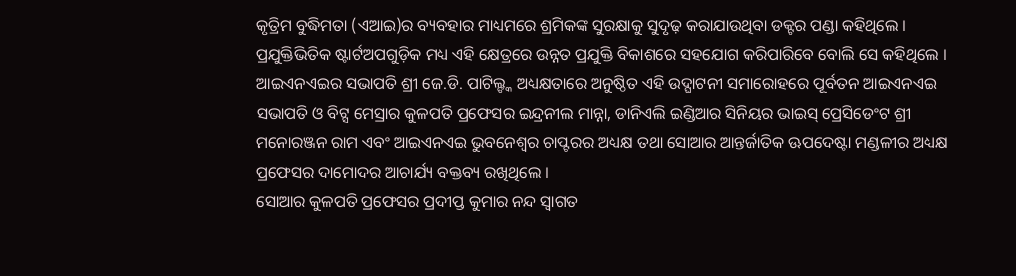କୃତ୍ରିମ ବୁଦ୍ଧିମତା (ଏଆଇ)ର ବ୍ୟବହାର ମାଧ୍ୟମରେ ଶ୍ରମିକଙ୍କ ସୁରକ୍ଷାକୁ ସୁଦୃଢ଼ କରାଯାଉଥିବା ଡକ୍ଟର ପଣ୍ଡା କହିଥିଲେ । ପ୍ରଯୁକ୍ତିଭିତିକ ଷ୍ଟାର୍ଟଅପଗୁଡ଼ିକ ମଧ୍ୟ ଏହି କ୍ଷେତ୍ରରେ ଉନ୍ନତ ପ୍ରଯୁକ୍ତି ବିକାଶରେ ସହଯୋଗ କରିପାରିବେ ବୋଲି ସେ କହିଥିଲେ ।
ଆଇଏନଏଇର ସଭାପତି ଶ୍ରୀ ଜେ.ଡି. ପାଟିଲ୍ଙ୍କ ଅଧ୍ୟକ୍ଷତାରେ ଅନୁଷ୍ଠିତ ଏହି ଉଦ୍ଘାଟନୀ ସମାରୋହରେ ପୂର୍ବତନ ଆଇଏନଏଇ ସଭାପତି ଓ ବିଟ୍ସ ମେସ୍ରାର କୁଳପତି ପ୍ରଫେସର ଇନ୍ଦ୍ରନୀଲ ମାନ୍ନା, ଡାନିଏଲି ଇଣ୍ଡିଆର ସିନିୟର ଭାଇସ୍ ପ୍ରେସିଡେଂଟ ଶ୍ରୀ ମନୋରଞ୍ଜନ ରାମ ଏବଂ ଆଇଏନଏଇ ଭୁବନେଶ୍ୱର ଚାପ୍ଟରର ଅଧ୍ୟକ୍ଷ ତଥା ସୋଆର ଆନ୍ତର୍ଜାତିକ ଊପଦେଷ୍ଟା ମଣ୍ଡଳୀର ଅଧ୍ୟକ୍ଷ ପ୍ରଫେସର ଦାମୋଦର ଆଚାର୍ଯ୍ୟ ବକ୍ତବ୍ୟ ରଖିଥିଲେ ।
ସୋଆର କୁଳପତି ପ୍ରଫେସର ପ୍ରଦୀପ୍ତ କୁମାର ନନ୍ଦ ସ୍ୱାଗତ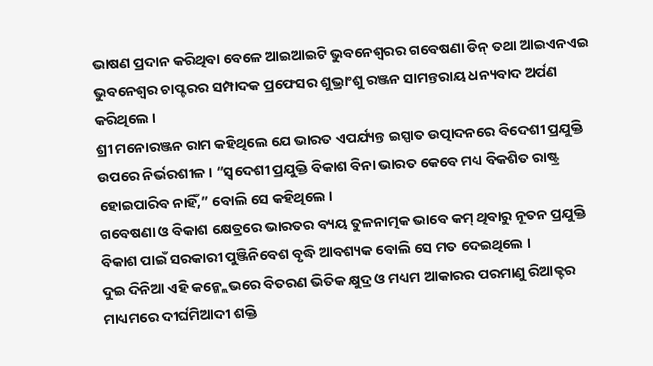ଭାଷଣ ପ୍ରଦାନ କରିଥିବା ବେଳେ ଆଇଆଇଟି ଭୁବନେଶ୍ୱରର ଗବେଷଣା ଡିନ୍ ତଥା ଆଇଏନଏଇ ଭୁବନେଶ୍ୱର ଚାପ୍ଟରର ସମ୍ପାଦକ ପ୍ରଫେସର ଶୁଭ୍ରାଂଶୁ ରଞ୍ଜନ ସାମନ୍ତରାୟ ଧନ୍ୟବାଦ ଅର୍ପଣ କରିଥିଲେ ।
ଶ୍ରୀ ମନୋରଞ୍ଜନ ରାମ କହିଥିଲେ ଯେ ଭାରତ ଏପର୍ଯ୍ୟନ୍ତ ଇସ୍ପାତ ଉତ୍ପାଦନରେ ବିଦେଶୀ ପ୍ରଯୁକ୍ତି ଉପରେ ନିର୍ଭରଶୀଳ । “ସ୍ୱଦେଶୀ ପ୍ରଯୁକ୍ତି ବିକାଶ ବିନା ଭାରତ କେବେ ମଧ୍ୟ ବିକଶିତ ରାଷ୍ଟ୍ର ହୋଇପାରିବ ନାହିଁ,” ବୋଲି ସେ କହିଥିଲେ ।
ଗବେଷଣା ଓ ବିକାଶ କ୍ଷେତ୍ରରେ ଭାରତର ବ୍ୟୟ ତୁଳନାତ୍ମକ ଭାବେ କମ୍ ଥିବାରୁ ନୂତନ ପ୍ରଯୁକ୍ତି ବିକାଶ ପାଇଁ ସରକାରୀ ପୁଞ୍ଜିନିବେଶ ବୃଦ୍ଧି ଆବଶ୍ୟକ ବୋଲି ସେ ମତ ଦେଇଥିଲେ ।
ଦୁଇ ଦିନିଆ ଏହି କନ୍କ୍ଲେଭରେ ବିତରଣ ଭିତିକ କ୍ଷୁଦ୍ର ଓ ମଧ୍ୟମ ଆକାରର ପରମାଣୁ ରିଆକ୍ଟର ମାଧ୍ୟମରେ ଦୀର୍ଘମିଆଦୀ ଶକ୍ତି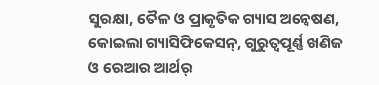ସୁରକ୍ଷା, ତୈଳ ଓ ପ୍ରାକୃତିକ ଗ୍ୟାସ ଅନ୍ୱେଷଣ, କୋଇଲା ଗ୍ୟାସିଫିକେସନ୍, ଗୁରୁତ୍ୱପୂର୍ଣ୍ଣ ଖଣିଜ ଓ ରେଆର ଆର୍ଥର୍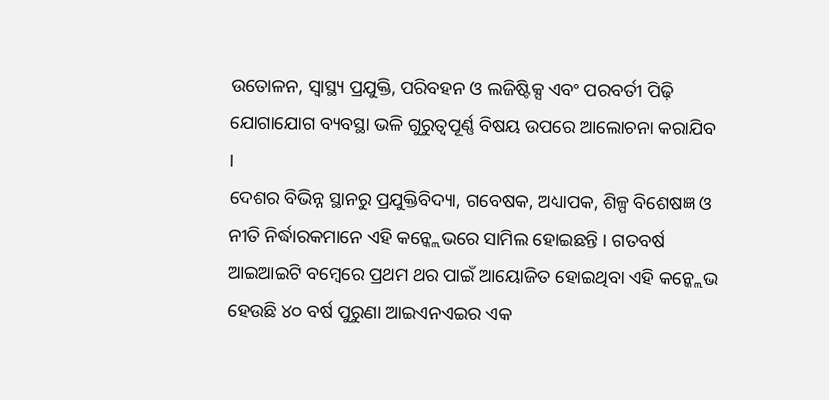ଉତୋଳନ, ସ୍ୱାସ୍ଥ୍ୟ ପ୍ରଯୁକ୍ତି, ପରିବହନ ଓ ଲଜିଷ୍ଟିକ୍ସ ଏବଂ ପରବର୍ତୀ ପିଢ଼ି ଯୋଗାଯୋଗ ବ୍ୟବସ୍ଥା ଭଳି ଗୁରୁତ୍ୱପୂର୍ଣ୍ଣ ବିଷୟ ଉପରେ ଆଲୋଚନା କରାଯିବ ।
ଦେଶର ବିଭିନ୍ନ ସ୍ଥାନରୁ ପ୍ରଯୁକ୍ତିବିଦ୍ୟା, ଗବେଷକ, ଅଧ୍ୟାପକ, ଶିଳ୍ପ ବିଶେଷଜ୍ଞ ଓ ନୀତି ନିର୍ଦ୍ଧାରକମାନେ ଏହି କନ୍କ୍ଲେଭରେ ସାମିଲ ହୋଇଛନ୍ତି । ଗତବର୍ଷ ଆଇଆଇଟି ବମ୍ବେରେ ପ୍ରଥମ ଥର ପାଇଁ ଆୟୋଜିତ ହୋଇଥିବା ଏହି କନ୍କ୍ଲେଭ ହେଉଛି ୪୦ ବର୍ଷ ପୁରୁଣା ଆଇଏନଏଇର ଏକ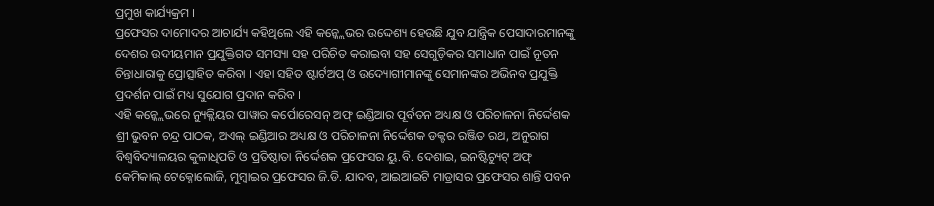ପ୍ରମୁଖ କାର୍ଯ୍ୟକ୍ରମ ।
ପ୍ରଫେସର ଦାମୋଦର ଆଚାର୍ଯ୍ୟ କହିଥିଲେ ଏହି କନ୍କ୍ଲେଭର ଉଦ୍ଦେଶ୍ୟ ହେଉଛି ଯୁବ ଯାନ୍ତ୍ରିକ ପେସାଦାରମାନଙ୍କୁ ଦେଶର ଉଦୀୟମାନ ପ୍ରଯୁକ୍ତିଗତ ସମସ୍ୟା ସହ ପରିଚିତ କରାଇବା ସହ ସେଗୁଡ଼ିକର ସମାଧାନ ପାଇଁ ନୂତନ ଚିନ୍ତାଧାରାକୁ ପ୍ରୋତ୍ସାହିତ କରିବା । ଏହା ସହିତ ଷ୍ଟାର୍ଟଅପ୍ ଓ ଉଦ୍ୟୋଗୀମାନଙ୍କୁ ସେମାନଙ୍କର ଅଭିନବ ପ୍ରଯୁକ୍ତି ପ୍ରଦର୍ଶନ ପାଇଁ ମଧ୍ୟ ସୁଯୋଗ ପ୍ରଦାନ କରିବ ।
ଏହି କନ୍କ୍ଲେଭରେ ନ୍ୟୁକ୍ଲିୟର ପାୱାର କର୍ପୋରେସନ୍ ଅଫ୍ ଇଣ୍ଡିଆର ପୂର୍ବତନ ଅଧ୍ୟକ୍ଷ ଓ ପରିଚାଳନା ନିର୍ଦ୍ଦେଶକ ଶ୍ରୀ ଭୁବନ ଚନ୍ଦ୍ର ପାଠକ, ଅଏଲ୍ ଇଣ୍ଡିଆର ଅଧ୍ୟକ୍ଷ ଓ ପରିଚାଳନା ନିର୍ଦ୍ଦେଶକ ଡକ୍ଟର ରଞ୍ଜିତ ରଥ, ଅନୁରାଗ ବିଶ୍ୱବିଦ୍ୟାଳୟର କୁଳାଧିପତି ଓ ପ୍ରତିଷ୍ଠାତା ନିର୍ଦ୍ଦେଶକ ପ୍ରଫେସର ୟୁ.ବି. ଦେଶାଇ, ଇନଷ୍ଟିଚ୍ୟୁଟ୍ ଅଫ୍ କେମିକାଲ୍ ଟେକ୍ନୋଲୋଜି, ମୁମ୍ବାଇର ପ୍ରଫେସର ଜି.ଡି. ଯାଦବ, ଆଇଆଇଟି ମାଡ୍ରାସର ପ୍ରଫେସର ଶାନ୍ତି ପବନ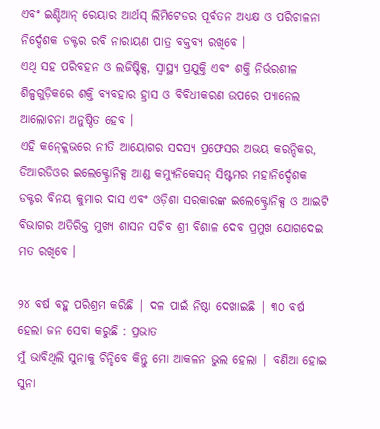ଏବଂ ଇଣ୍ଡିଆନ୍ ରେୟାର ଆର୍ଥସ୍ ଲିମିଟେଡର ପୂର୍ବତନ ଅଧ୍ୟକ୍ଷ ଓ ପରିଚାଳନା ନିର୍ଦ୍ଦେଶକ ଡକ୍ଟର ରବି ନାରାୟଣ ପାତ୍ର ବକ୍ତବ୍ୟ ରଖିବେ ।
ଏଥି ସହ ପରିବହନ ଓ ଲଜିଷ୍ଟିକ୍ସ, ସ୍ୱାସ୍ଥ୍ୟ ପ୍ରଯୁକ୍ତି ଏବଂ ଶକ୍ତି ନିର୍ଭରଶୀଳ ଶିଳ୍ପଗୁଡ଼ିକରେ ଶକ୍ତି ବ୍ୟବହାର ହ୍ରାସ ଓ ବିବିଧୀକରଣ ଉପରେ ପ୍ୟାନେଲ ଆଲୋଚନା ଅନୁଷ୍ଠିତ ହେବ ।
ଏହି କନ୍କ୍ଲେଭରେ ନୀତି ଆୟୋଗର ସଦସ୍ୟ ପ୍ରଫେସର ଅଭୟ କରନ୍ଦିକର, ଡିଆରଡିଓର ଇଲେକ୍ଟ୍ରୋନିକ୍ସ ଆଣ୍ଡ କମ୍ୟୁନିକେସନ୍ ସିଷ୍ଟମର ମହାନିର୍ଦ୍ଦେଶକ ଡକ୍ଟର ବିନୟ କୁମାର ଦାସ ଏବଂ ଓଡ଼ିଶା ସରକାରଙ୍କ ଇଲେକ୍ଟ୍ରୋନିକ୍ସ ଓ ଆଇଟି ବିଭାଗର ଅତିରିକ୍ତ ମୁଖ୍ୟ ଶାସନ ସଚିବ ଶ୍ରୀ ବିଶାଳ ଦେବ ପ୍ରମୁଖ ଯୋଗଦେଇ ମତ ରଖିବେ ।

୨୪ ବର୍ଷ ବହୁ ପରିଶ୍ରମ କରିଛି | ଦଳ ପାଇଁ ନିଷ୍ଠା ଦେଖାଇଛି | ୩୦ ବର୍ଷ ହେଲା ଜନ ସେବା କରୁଛି : ପ୍ରଭାତ
ମୁଁ ଭାବିଥିଲି ସୁନାକୁ ଚିନ୍ହିବେ କିନ୍ତୁ ମୋ ଆକଳନ ଭୁଲ ହେଲା | ବଣିଆ ହୋଇ ସୁନା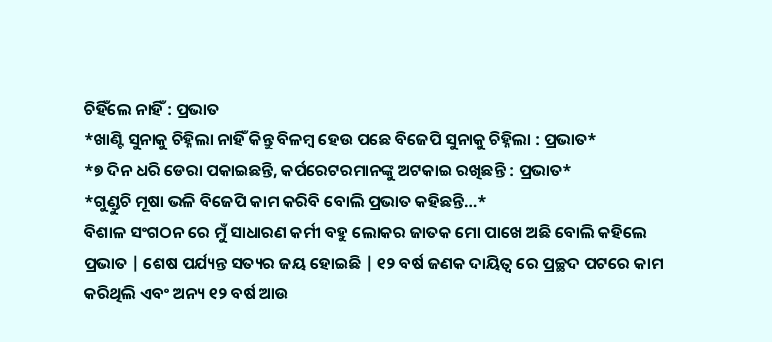ଚିହିଁଲେ ନାହିଁ : ପ୍ରଭାତ
*ଖାଣ୍ଟି ସୁନାକୁ ଚିହ୍ନିଲା ନାହିଁ କିନ୍ତୁ ବିଳମ୍ବ ହେଉ ପଛେ ବିଜେପି ସୁନାକୁ ଚିହ୍ନିଲା : ପ୍ରଭାତ*
*୭ ଦିନ ଧରି ଡେରା ପକାଇଛନ୍ତି, କର୍ପରେଟରମାନଙ୍କୁ ଅଟକାଇ ରଖିଛନ୍ତି : ପ୍ରଭାତ*
*ଗୁଣ୍ଡୁଚି ମୂଷା ଭଳି ବିଜେପି କାମ କରିବି ବୋଲି ପ୍ରଭାତ କହିଛନ୍ତି…*
ବିଶାଳ ସଂଗଠନ ରେ ମୁଁ ସାଧାରଣ କର୍ମୀ ବହୁ ଲୋକର ଜାତକ ମୋ ପାଖେ ଅଛି ବୋଲି କହିଲେ ପ୍ରଭାତ | ଶେଷ ପର୍ଯ୍ୟନ୍ତ ସତ୍ୟର ଜୟ ହୋଇଛି | ୧୨ ବର୍ଷ ଜଣକ ଦାୟିତ୍ଵ ରେ ପ୍ରଚ୍ଛଦ ପଟରେ କାମ କରିଥିଲି ଏବଂ ଅନ୍ୟ ୧୨ ବର୍ଷ ଆଉ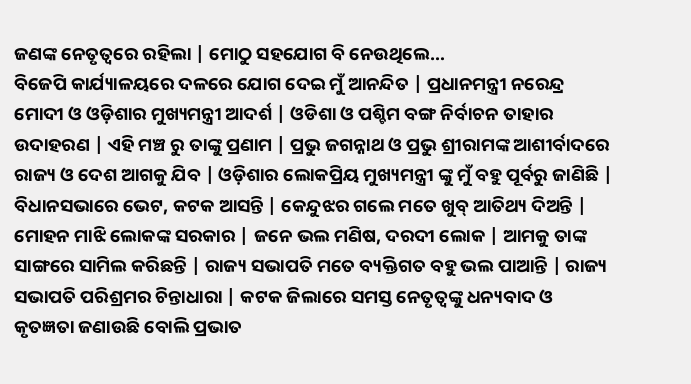ଜଣଙ୍କ ନେତୃତ୍ବରେ ରହିଲା | ମୋଠୁ ସହଯୋଗ ବି ନେଉଥିଲେ…
ବିଜେପି କାର୍ଯ୍ୟାଳୟରେ ଦଳରେ ଯୋଗ ଦେଇ ମୁଁ ଆନନ୍ଦିତ | ପ୍ରଧାନମନ୍ତ୍ରୀ ନରେନ୍ଦ୍ର ମୋଦୀ ଓ ଓଡ଼ିଶାର ମୁଖ୍ୟମନ୍ତ୍ରୀ ଆଦର୍ଶ | ଓଡିଶା ଓ ପଶ୍ଚିମ ବଙ୍ଗ ନିର୍ବାଚନ ତାହାର ଉଦାହରଣ | ଏହି ମଞ୍ଚ ରୁ ତାଙ୍କୁ ପ୍ରଣାମ | ପ୍ରଭୁ ଜଗନ୍ନାଥ ଓ ପ୍ରଭୁ ଶ୍ରୀରାମଙ୍କ ଆଶୀର୍ବାଦରେ ରାଜ୍ୟ ଓ ଦେଶ ଆଗକୁ ଯିବ | ଓଡ଼ିଶାର ଲୋକପ୍ରିୟ ମୁଖ୍ୟମନ୍ତ୍ରୀ ଙ୍କୁ ମୁଁ ବହୁ ପୂର୍ବରୁ ଜାଣିଛି | ବିଧାନସଭାରେ ଭେଟ, କଟକ ଆସନ୍ତି | କେନ୍ଦୁଝର ଗଲେ ମତେ ଖୁବ୍ ଆତିଥ୍ୟ ଦିଅନ୍ତି | ମୋହନ ମାଝି ଲୋକଙ୍କ ସରକାର | ଜନେ ଭଲ ମଣିଷ, ଦରଦୀ ଲୋକ | ଆମକୁ ତାଙ୍କ ସାଙ୍ଗରେ ସାମିଲ କରିଛନ୍ତି | ରାଜ୍ୟ ସଭାପତି ମତେ ବ୍ୟକ୍ତିଗତ ବହୁ ଭଲ ପାଆନ୍ତି | ରାଜ୍ୟ ସଭାପତି ପରିଶ୍ରମର ଚିନ୍ତାଧାରା | କଟକ ଜିଲାରେ ସମସ୍ତ ନେତୃତ୍ବଙ୍କୁ ଧନ୍ୟବାଦ ଓ କୃତଜ୍ଞତା ଜଣାଉଛି ବୋଲି ପ୍ରଭାତ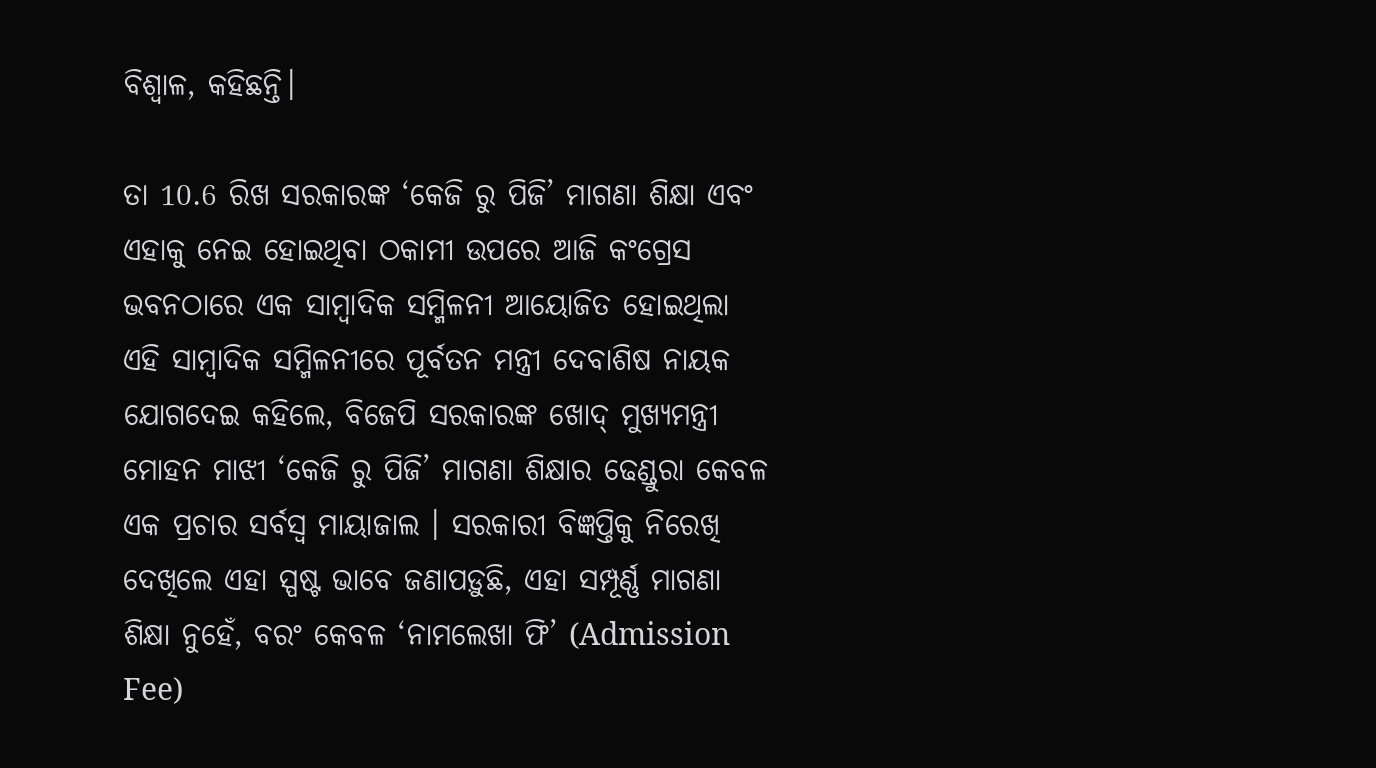ବିଶ୍ୱାଳ, କହିଛନ୍ତି।

ତା 10.6 ରିଖ ସରକାରଙ୍କ ‘କେଜି ରୁ ପିଜି’ ମାଗଣା ଶିକ୍ଷା ଏବଂ ଏହାକୁ ନେଇ ହୋଇଥିବା ଠକାମୀ ଉପରେ ଆଜି କଂଗ୍ରେସ ଭବନଠାରେ ଏକ ସାମ୍ବାଦିକ ସମ୍ମିଳନୀ ଆୟୋଜିତ ହୋଇଥିଲା
ଏହି ସାମ୍ବାଦିକ ସମ୍ମିଳନୀରେ ପୂର୍ବତନ ମନ୍ତ୍ରୀ ଦେବାଶିଷ ନାୟକ ଯୋଗଦେଇ କହିଲେ, ବିଜେପି ସରକାରଙ୍କ ଖୋଦ୍ ମୁଖ୍ୟମନ୍ତ୍ରୀ ମୋହନ ମାଝୀ ‘କେଜି ରୁ ପିଜି’ ମାଗଣା ଶିକ୍ଷାର ଢେଣ୍ଡୁରା କେବଳ ଏକ ପ୍ରଚାର ସର୍ବସ୍ୱ ମାୟାଜାଲ । ସରକାରୀ ବିଜ୍ଞପ୍ତିକୁ ନିରେଖି ଦେଖିଲେ ଏହା ସ୍ପଷ୍ଟ ଭାବେ ଜଣାପଡ଼ୁଛି, ଏହା ସମ୍ପୂର୍ଣ୍ଣ ମାଗଣା ଶିକ୍ଷା ନୁହେଁ, ବରଂ କେବଳ ‘ନାମଲେଖା ଫି’ (Admission Fee)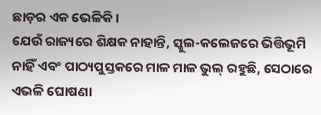ଛାଡ଼ର ଏକ ଭେଳିକି ।
ଯେଉଁ ରାଜ୍ୟରେ ଶିକ୍ଷକ ନାହାନ୍ତି, ସ୍କୁଲ-କଲେଜରେ ଭିତ୍ତିଭୂମି ନାହିଁ ଏବଂ ପାଠ୍ୟପୁସ୍ତକରେ ମାଳ ମାଳ ଭୁଲ୍ ରହୁଛି, ସେଠାରେ ଏଭଳି ଘୋଷଣା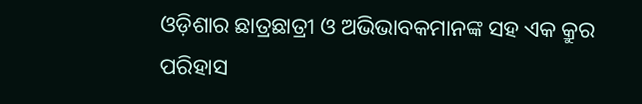ଓଡ଼ିଶାର ଛାତ୍ରଛାତ୍ରୀ ଓ ଅଭିଭାବକମାନଙ୍କ ସହ ଏକ କ୍ରୁର ପରିହାସ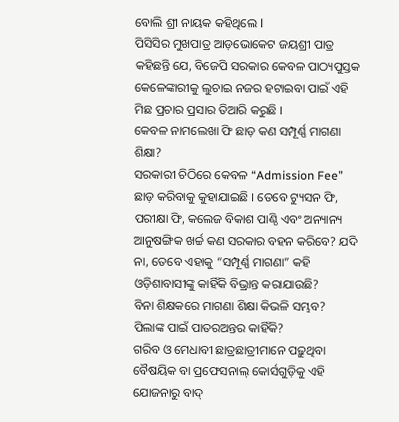ବୋଲି ଶ୍ରୀ ନାୟକ କହିଥିଲେ l
ପିସିସିର ମୁଖପାତ୍ର ଆଡ଼ଭୋକେଟ ଜୟଶ୍ରୀ ପାତ୍ର କହିଛନ୍ତି ଯେ, ବିଜେପି ସରକାର କେବଳ ପାଠ୍ୟପୁସ୍ତକ କେଳେଙ୍କାରୀକୁ ଲୁଚାଇ ନଜର ହଟାଇବା ପାଇଁ ଏହି ମିଛ ପ୍ରଚାର ପ୍ରସାର ତିଆରି କରୁଛି ।
କେବଳ ନାମଲେଖା ଫି ଛାଡ଼ କଣ ସମ୍ପୂର୍ଣ୍ଣ ମାଗଣା ଶିକ୍ଷା?
ସରକାରୀ ଚିଠିରେ କେବଳ “Admission Fee” ଛାଡ଼ କରିବାକୁ କୁହାଯାଇଛି । ତେବେ ଟ୍ୟୁସନ ଫି, ପରୀକ୍ଷା ଫି, କଲେଜ ବିକାଶ ପାଣ୍ଠି ଏବଂ ଅନ୍ୟାନ୍ୟ ଆନୁଷଙ୍ଗିକ ଖର୍ଚ୍ଚ କଣ ସରକାର ବହନ କରିବେ? ଯଦି ନା, ତେବେ ଏହାକୁ “ସମ୍ପୂର୍ଣ୍ଣ ମାଗଣା” କହି ଓଡ଼ିଶାବାସୀଙ୍କୁ କାହିଁକି ବିଭ୍ରାନ୍ତ କରାଯାଉଛି?
ବିନା ଶିକ୍ଷକରେ ମାଗଣା ଶିକ୍ଷା କିଭଳି ସମ୍ଭବ?
ପିଲାଙ୍କ ପାଇଁ ପାତରଅନ୍ତର କାହିଁକି?
ଗରିବ ଓ ମେଧାବୀ ଛାତ୍ରଛାତ୍ରୀମାନେ ପଢ଼ୁଥିବା ବୈଷୟିକ ବା ପ୍ରଫେସନାଲ୍ କୋର୍ସଗୁଡ଼ିକୁ ଏହି ଯୋଜନାରୁ ବାଦ୍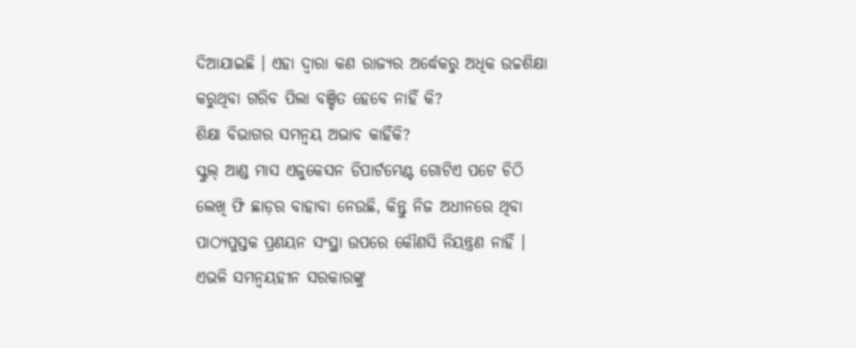ଦିଆଯାଇଛି । ଏହା ଦ୍ଵାରା କଣ ରାଜ୍ୟର ଅର୍ଦ୍ଧେକରୁ ଅଧିକ ଉଚ୍ଚଶିକ୍ଷା କରୁଥିବା ଗରିବ ପିଲା ବଞ୍ଚିତ ହେବେ ନାହିଁ କି?
ଶିକ୍ଷା ବିଭାଗର ସମନ୍ୱୟ ଅଭାବ କାହିଁକି?
ସ୍କୁଲ୍ ଆଣ୍ଡ ମାସ ଏଜୁକେସନ ଡିପାର୍ଟମେଣ୍ଟ ଗୋଟିଏ ପଟେ ଚିଠି ଲେଖି ଫି ଛାଡ଼ର ବାହାବା ନେଉଛି, କିନ୍ତୁ ନିଜ ଅଧୀନରେ ଥିବା ପାଠ୍ୟପୁସ୍ତକ ପ୍ରଣୟନ ସଂସ୍ଥା ଉପରେ କୌଣସି ନିୟନ୍ତ୍ରଣ ନାହିଁ । ଏଭଳି ସମନ୍ୱୟହୀନ ସରକାରଙ୍କୁ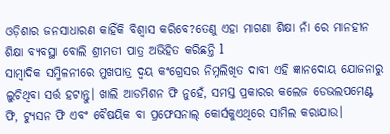ଓଡ଼ିଶାର ଜନସାଧାରଣ କାହିଁକି ବିଶ୍ୱାସ କରିବେ?ତେଣୁ ଏହା ମାଗଣା ଶିକ୍ଷା ନାଁ ରେ ମାନହୀନ ଶିକ୍ଷା ବ୍ୟବସ୍ଥା ବୋଲି ଶ୍ରୀମତୀ ପାତ୍ର ଅଭିହିତ କରିଛନ୍ତି l
ସାମ୍ବାଦିକ ସମ୍ମିଳନୀରେ ମୁଖପାତ୍ର ଦ୍ବୟ କଂଗ୍ରେସର ନିମ୍ନଲିଖିତ ଦାବୀ ଏହି ଜ୍ଞାନଦୋୟ ଯୋଜନାରୁ ଲୁଚିଥିବା ସର୍ତ୍ତ ହଟାନ୍ତୁ। ଖାଲି ଆଡମିଶନ ଫି ନୁହେଁ, ସମସ୍ତ ପ୍ରକାରର କଲେଜ ଡେଭଲପମେଣ୍ଟ ଫି, ଟ୍ୟୁସନ ଫି ଏବଂ ବୈଷୟିକ ବା ପ୍ରଫେସନାଲ୍ କୋର୍ସକୁଏଥିରେ ସାମିଲ କରାଯାଉ।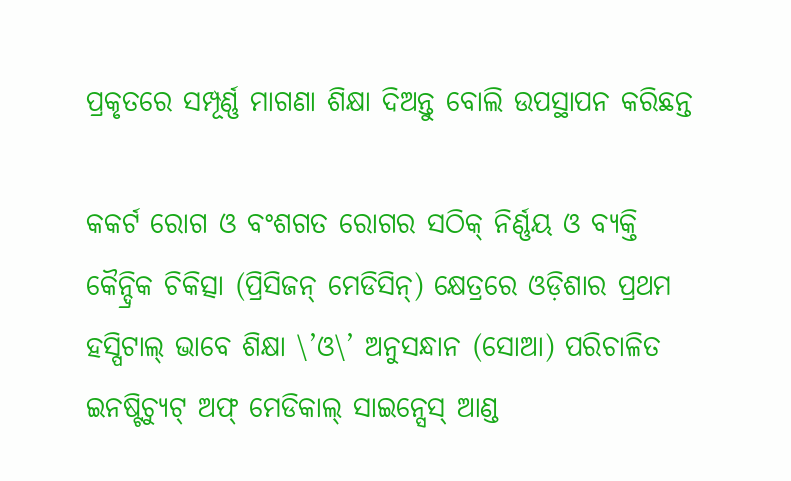ପ୍ରକୃତରେ ସମ୍ପୂର୍ଣ୍ଣ ମାଗଣା ଶିକ୍ଷା ଦିଅନ୍ତୁ ବୋଲି ଉପସ୍ଥାପନ କରିଛନ୍ତ

କକର୍ଟ ରୋଗ ଓ ବଂଶଗତ ରୋଗର ସଠିକ୍ ନିର୍ଣ୍ଣୟ ଓ ବ୍ୟକ୍ତି କୈନ୍ଦ୍ରିକ ଚିକିତ୍ସା (ପ୍ରିସିଜନ୍ ମେଡିସିନ୍) କ୍ଷେତ୍ରରେ ଓଡ଼ିଶାର ପ୍ରଥମ ହସ୍ପିଟାଲ୍ ଭାବେ ଶିକ୍ଷା \’ଓ\’ ଅନୁସନ୍ଧାନ (ସୋଆ) ପରିଚାଳିତ ଇନଷ୍ଟିଚ୍ୟୁଟ୍ ଅଫ୍ ମେଡିକାଲ୍ ସାଇନ୍ସେସ୍ ଆଣ୍ଡ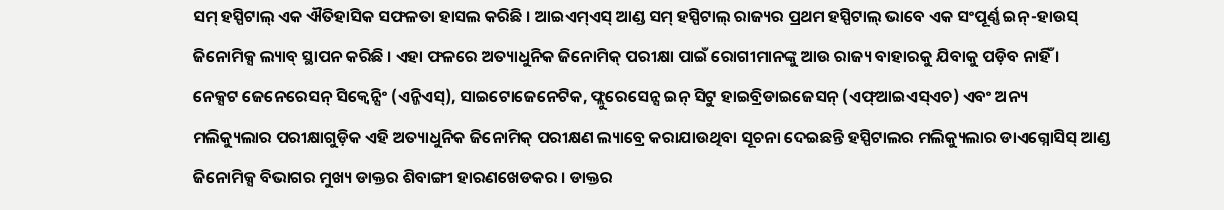ସମ୍ ହସ୍ପିଟାଲ୍ ଏକ ଐତିହାସିକ ସଫଳତା ହାସଲ କରିଛି । ଆଇଏମ୍ଏସ୍ ଆଣ୍ଡ ସମ୍ ହସ୍ପିଟାଲ୍ ରାଜ୍ୟର ପ୍ରଥମ ହସ୍ପିଟାଲ୍ ଭାବେ ଏକ ସଂପୂର୍ଣ୍ଣ ଇନ୍-ହାଉସ୍ ଜିନୋମିକ୍ସ ଲ୍ୟାବ୍ ସ୍ଥାପନ କରିଛି । ଏହା ଫଳରେ ଅତ୍ୟାଧୁନିକ ଜିନୋମିକ୍ ପରୀକ୍ଷା ପାଇଁ ରୋଗୀମାନଙ୍କୁ ଆଉ ରାଜ୍ୟ ବାହାରକୁ ଯିବାକୁ ପଡ଼ିବ ନାହିଁ ।
ନେକ୍ସଟ ଜେନେରେସନ୍ ସିକ୍ୱେନ୍ସିଂ (ଏନ୍ଜିଏସ୍), ସାଇଟୋଜେନେଟିକ, ଫ୍ଲୁରେସେନ୍ସ ଇନ୍ ସିଟୁ ହାଇବ୍ରିଡାଇଜେସନ୍ (ଏଫ୍ଆଇଏସ୍ଏଚ) ଏବଂ ଅନ୍ୟ ମଲିକ୍ୟୁଲାର ପରୀକ୍ଷାଗୁଡ଼ିକ ଏହି ଅତ୍ୟାଧୁନିକ ଜିନୋମିକ୍ ପରୀକ୍ଷଣ ଲ୍ୟାବ୍ରେ କରାଯାଉଥିବା ସୂଚନା ଦେଇଛନ୍ତି ହସ୍ପିଟାଲର ମଲିକ୍ୟୁଲାର ଡାଏଗ୍ନୋସିସ୍ ଆଣ୍ଡ ଜିନୋମିକ୍ସ ବିଭାଗର ମୁଖ୍ୟ ଡାକ୍ତର ଶିବାଙ୍ଗୀ ହାରଣଖେଡକର । ଡାକ୍ତର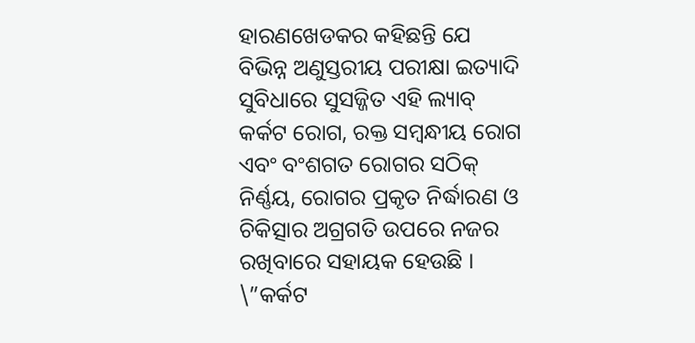ହାରଣଖେଡକର କହିଛନ୍ତି ଯେ ବିଭିନ୍ନ ଅଣୁସ୍ତରୀୟ ପରୀକ୍ଷା ଇତ୍ୟାଦି ସୁବିଧାରେ ସୁସଜ୍ଜିତ ଏହି ଲ୍ୟାବ୍ କର୍କଟ ରୋଗ, ରକ୍ତ ସମ୍ବନ୍ଧୀୟ ରୋଗ ଏବଂ ବଂଶଗତ ରୋଗର ସଠିକ୍ ନିର୍ଣ୍ଣୟ, ରୋଗର ପ୍ରକୃତ ନିର୍ଦ୍ଧାରଣ ଓ ଚିକିତ୍ସାର ଅଗ୍ରଗତି ଉପରେ ନଜର ରଖିବାରେ ସହାୟକ ହେଉଛି ।
\”କର୍କଟ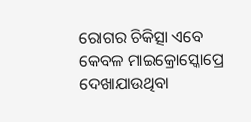ରୋଗର ଚିକିତ୍ସା ଏବେ କେବଳ ମାଇକ୍ରୋସ୍କୋପ୍ରେ ଦେଖାଯାଉଥିବା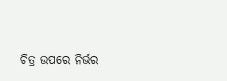ଚିତ୍ର ଉପରେ ନିର୍ଭର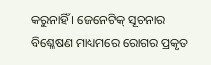କରୁନାହିଁ । ଜେନେଟିକ୍ ସୂଚନାର ବିଶ୍ଳେଷଣ ମାଧ୍ୟମରେ ରୋଗର ପ୍ରକୃତ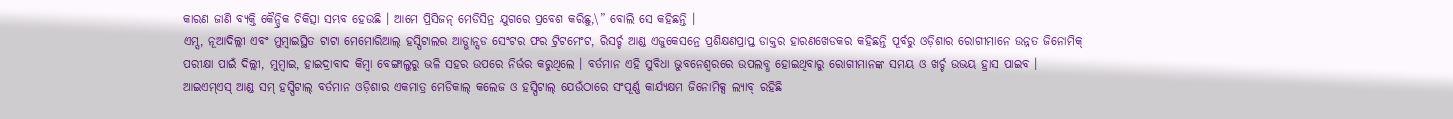କାରଣ ଜାଣି ବ୍ୟକ୍ତି କୈନ୍ଦ୍ରିକ ଚିକିତ୍ସା ସମ୍ଭବ ହେଉଛି । ଆମେ ପ୍ରିସିଜନ୍ ମେଡିସିନ୍ର ଯୁଗରେ ପ୍ରବେଶ କରିଛୁ,\” ବୋଲି ସେ କହିଛନ୍ତି ।
ଏମ୍ସ, ନୂଆଦିଲ୍ଲୀ ଏବଂ ମୁମ୍ବାଇସ୍ଥିତ ଟାଟା ମେମୋରିଆଲ୍ ହସ୍ପିଟାଲର ଆଡ୍ଭାନ୍ସଡ ସେଂଟର ଫର ଟ୍ରିଟମେଂଟ, ରିସର୍ଚ୍ଚ ଆଣ୍ଡ ଏଜୁକେସନ୍ରେ ପ୍ରଶିକ୍ଷଣପ୍ରାପ୍ତ ଡାକ୍ତର ହାରଣଖେଡକର କହିଛନ୍ତି ପୂର୍ବରୁ ଓଡ଼ିଶାର ରୋଗୀମାନେ ଉନ୍ନତ ଜିନୋମିକ୍ ପରୀକ୍ଷା ପାଇଁ ଦିଲ୍ଲୀ, ମୁମ୍ବାଇ, ହାଇଦ୍ରାବାଦ କିମ୍ବା ବେଙ୍ଗାଲୁରୁ ଭଳି ସହର ଉପରେ ନିର୍ଭର କରୁଥିଲେ । ବର୍ତମାନ ଏହି ସୁବିଧା ଭୁବନେଶ୍ୱରରେ ଉପଲବ୍ଧ ହୋଇଥିବାରୁ ରୋଗୀମାନଙ୍କ ସମୟ ଓ ଖର୍ଚ୍ଚ ଉଭୟ ହ୍ରାସ ପାଇବ ।
ଆଇଏମ୍ଏସ୍ ଆଣ୍ଡ ସମ୍ ହସ୍ପିଟାଲ୍ ବର୍ତମାନ ଓଡ଼ିଶାର ଏକମାତ୍ର ମେଡିକାଲ୍ କଲେଜ ଓ ହସ୍ପିଟାଲ୍ ଯେଉଁଠାରେ ସଂପୂର୍ଣ୍ଣ କାର୍ଯ୍ୟକ୍ଷମ ଜିନୋମିକ୍ସ ଲ୍ୟାବ୍ ରହିଛି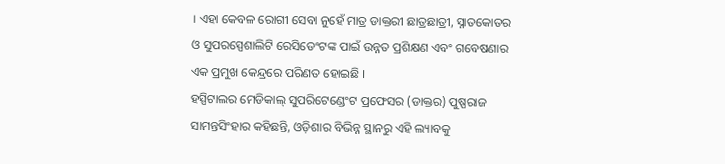। ଏହା କେବଳ ରୋଗୀ ସେବା ନୁହେଁ ମାତ୍ର ଡାକ୍ତରୀ ଛାତ୍ରଛାତ୍ରୀ, ସ୍ନାତକୋତର ଓ ସୁପରସ୍ପେଶାଲିଟି ରେସିଡେଂଟଙ୍କ ପାଇଁ ଉନ୍ନତ ପ୍ରଶିକ୍ଷଣ ଏବଂ ଗବେଷଣାର ଏକ ପ୍ରମୁଖ କେନ୍ଦ୍ରରେ ପରିଣତ ହୋଇଛି ।
ହସ୍ପିଟାଲର ମେଡିକାଲ୍ ସୁପରିଟେଣ୍ଡେଂଟ ପ୍ରଫେସର (ଡାକ୍ତର) ପୁଷ୍ପରାଜ ସାମନ୍ତସିଂହାର କହିଛନ୍ତି, ଓଡ଼ିଶାର ବିଭିନ୍ନ ସ୍ଥାନରୁ ଏହି ଲ୍ୟାବକୁ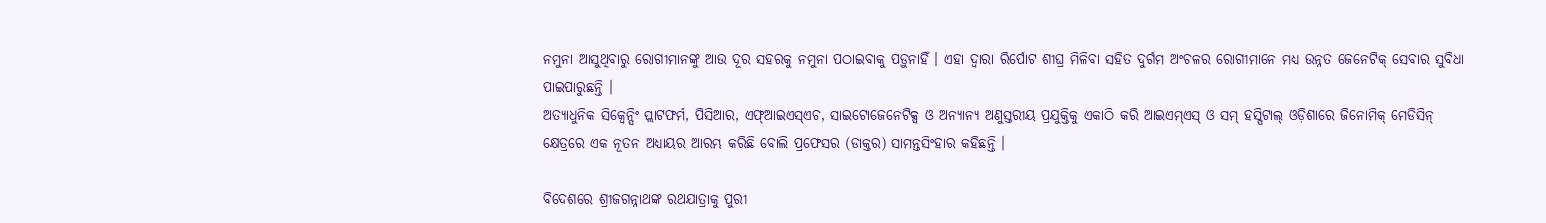ନମୁନା ଆସୁଥିବାରୁ ରୋଗୀମାନଙ୍କୁ ଆଉ ଦୂର ସହରକୁ ନମୁନା ପଠାଇବାକୁ ପଡ଼ୁନାହିଁ । ଏହା ଦ୍ୱାରା ରିର୍ପୋଟ ଶୀଘ୍ର ମିଳିବା ସହିତ ଦୁର୍ଗମ ଅଂଚଳର ରୋଗୀମାନେ ମଧ୍ୟ ଉନ୍ନତ ଜେନେଟିକ୍ ସେବାର ସୁବିଧା ପାଇପାରୁଛନ୍ତି ।
ଅତ୍ୟାଧୁନିକ ସିକ୍ୱେନ୍ସିଂ ପ୍ଲାଟଫର୍ମ, ପିସିଆର, ଏଫ୍ଆଇଏସ୍ଏଚ, ସାଇଟୋଜେନେଟିକ୍ସ ଓ ଅନ୍ୟାନ୍ୟ ଅଣୁସ୍ତରୀୟ ପ୍ରଯୁକ୍ତିକୁ ଏକାଠି କରି ଆଇଏମ୍ଏସ୍ ଓ ସମ୍ ହସ୍ପିଟାଲ୍ ଓଡ଼ିଶାରେ ଜିନୋମିକ୍ ମେଡିସିନ୍ କ୍ଷେତ୍ରରେ ଏକ ନୂତନ ଅଧ୍ୟାୟର ଆରମ୍ଭ କରିଛି ବୋଲି ପ୍ରଫେସର (ଡାକ୍ତର) ସାମନ୍ତସିଂହାର କହିଛନ୍ତି ।

ବିଦେଶରେ ଶ୍ରୀଜଗନ୍ନାଥଙ୍କ ରଥଯାତ୍ରାକୁ ପୁରୀ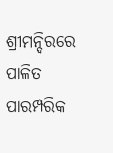ଶ୍ରୀମନ୍ଦିରରେ ପାଳିତ ପାରମ୍ପରିକ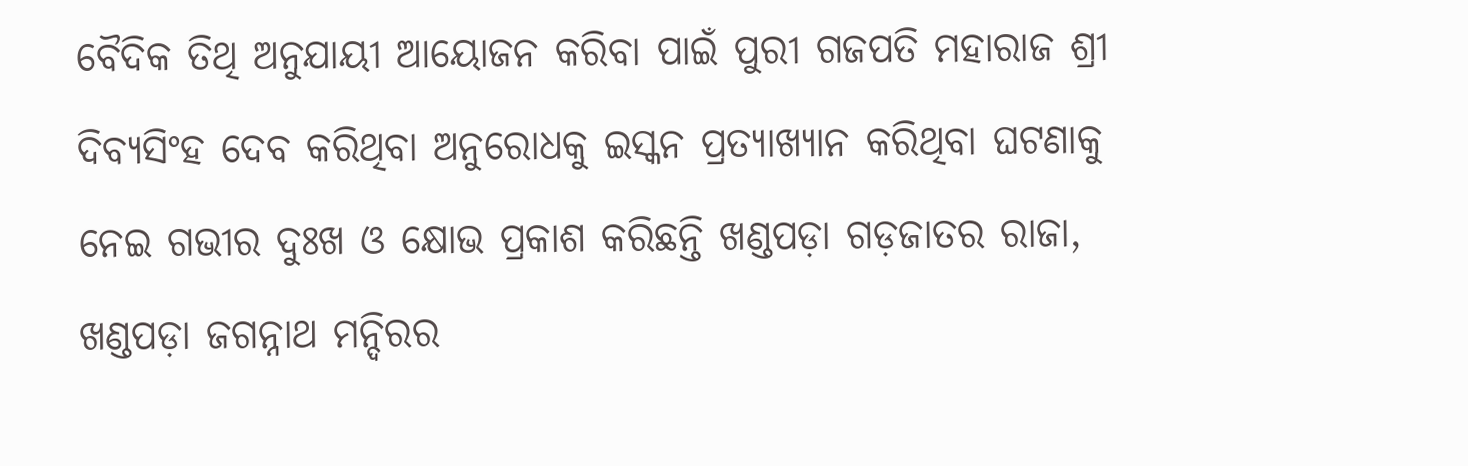ବୈଦିକ ତିଥି ଅନୁଯାୟୀ ଆୟୋଜନ କରିବା ପାଇଁ ପୁରୀ ଗଜପତି ମହାରାଜ ଶ୍ରୀ ଦିବ୍ୟସିଂହ ଦେବ କରିଥିବା ଅନୁରୋଧକୁ ଇସ୍କନ ପ୍ରତ୍ୟାଖ୍ୟାନ କରିଥିବା ଘଟଣାକୁ ନେଇ ଗଭୀର ଦୁଃଖ ଓ କ୍ଷୋଭ ପ୍ରକାଶ କରିଛନ୍ତି ଖଣ୍ଡପଡ଼ା ଗଡ଼ଜାତର ରାଜା, ଖଣ୍ଡପଡ଼ା ଜଗନ୍ନାଥ ମନ୍ଦିରର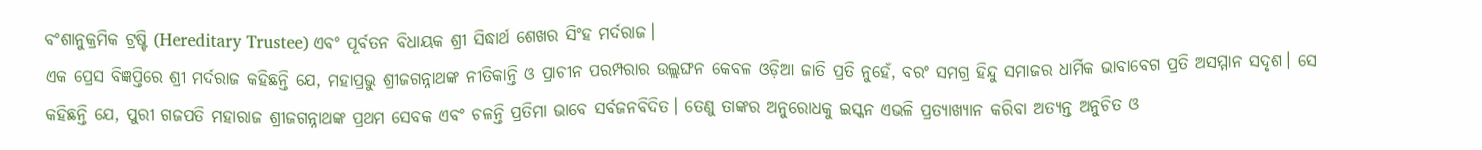ବଂଶାନୁକ୍ରମିକ ଟ୍ରଷ୍ଟି (Hereditary Trustee) ଏବଂ ପୂର୍ବତନ ବିଧାୟକ ଶ୍ରୀ ସିଦ୍ଧାର୍ଥ ଶେଖର ସିଂହ ମର୍ଦରାଜ।
ଏକ ପ୍ରେସ ବିଜ୍ଞପ୍ତିରେ ଶ୍ରୀ ମର୍ଦରାଜ କହିଛନ୍ତି ଯେ, ମହାପ୍ରଭୁ ଶ୍ରୀଜଗନ୍ନାଥଙ୍କ ନୀତିକାନ୍ତି ଓ ପ୍ରାଚୀନ ପରମ୍ପରାର ଉଲ୍ଲଙ୍ଘନ କେବଳ ଓଡ଼ିଆ ଜାତି ପ୍ରତି ନୁହେଁ, ବରଂ ସମଗ୍ର ହିନ୍ଦୁ ସମାଜର ଧାର୍ମିକ ଭାବାବେଗ ପ୍ରତି ଅସମ୍ମାନ ସଦୃଶ। ସେ କହିଛନ୍ତି ଯେ, ପୁରୀ ଗଜପତି ମହାରାଜ ଶ୍ରୀଜଗନ୍ନାଥଙ୍କ ପ୍ରଥମ ସେବକ ଏବଂ ଚଳନ୍ତି ପ୍ରତିମା ଭାବେ ସର୍ବଜନବିଦିତ। ତେଣୁ ତାଙ୍କର ଅନୁରୋଧକୁ ଇସ୍କନ ଏଭଳି ପ୍ରତ୍ୟାଖ୍ୟାନ କରିବା ଅତ୍ୟନ୍ତ ଅନୁଚିତ ଓ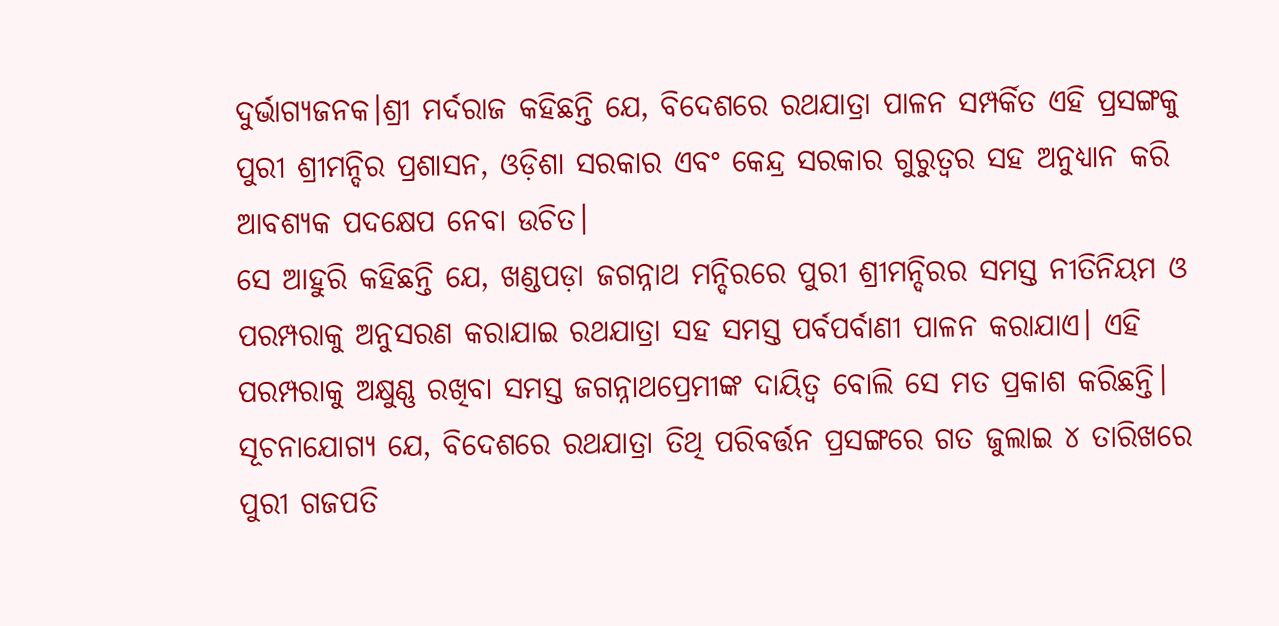ଦୁର୍ଭାଗ୍ୟଜନକ।ଶ୍ରୀ ମର୍ଦରାଜ କହିଛନ୍ତି ଯେ, ବିଦେଶରେ ରଥଯାତ୍ରା ପାଳନ ସମ୍ପର୍କିତ ଏହି ପ୍ରସଙ୍ଗକୁ ପୁରୀ ଶ୍ରୀମନ୍ଦିର ପ୍ରଶାସନ, ଓଡ଼ିଶା ସରକାର ଏବଂ କେନ୍ଦ୍ର ସରକାର ଗୁରୁତ୍ୱର ସହ ଅନୁଧ୍ୟାନ କରି ଆବଶ୍ୟକ ପଦକ୍ଷେପ ନେବା ଉଚିତ।
ସେ ଆହୁରି କହିଛନ୍ତି ଯେ, ଖଣ୍ଡପଡ଼ା ଜଗନ୍ନାଥ ମନ୍ଦିରରେ ପୁରୀ ଶ୍ରୀମନ୍ଦିରର ସମସ୍ତ ନୀତିନିୟମ ଓ ପରମ୍ପରାକୁ ଅନୁସରଣ କରାଯାଇ ରଥଯାତ୍ରା ସହ ସମସ୍ତ ପର୍ବପର୍ବାଣୀ ପାଳନ କରାଯାଏ। ଏହି ପରମ୍ପରାକୁ ଅକ୍ଷୁଣ୍ଣ ରଖିବା ସମସ୍ତ ଜଗନ୍ନାଥପ୍ରେମୀଙ୍କ ଦାୟିତ୍ୱ ବୋଲି ସେ ମତ ପ୍ରକାଶ କରିଛନ୍ତି।
ସୂଚନାଯୋଗ୍ୟ ଯେ, ବିଦେଶରେ ରଥଯାତ୍ରା ତିଥି ପରିବର୍ତ୍ତନ ପ୍ରସଙ୍ଗରେ ଗତ ଜୁଲାଇ ୪ ତାରିଖରେ ପୁରୀ ଗଜପତି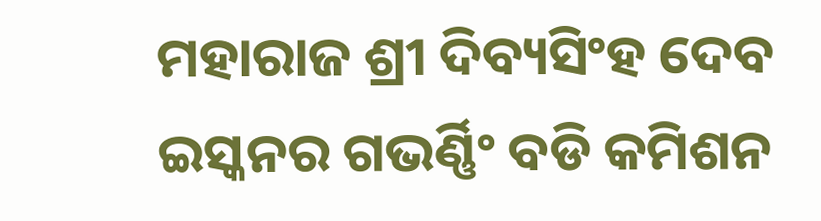ମହାରାଜ ଶ୍ରୀ ଦିବ୍ୟସିଂହ ଦେବ ଇସ୍କନର ଗଭର୍ଣ୍ଣିଂ ବଡି କମିଶନ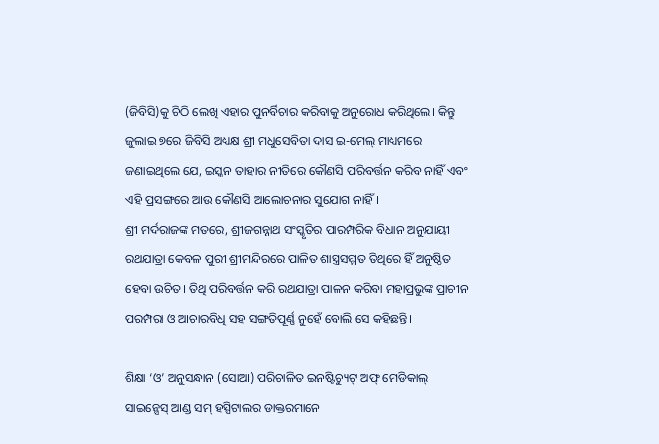(ଜିବିସି)କୁ ଚିଠି ଲେଖି ଏହାର ପୁନର୍ବିଚାର କରିବାକୁ ଅନୁରୋଧ କରିଥିଲେ। କିନ୍ତୁ ଜୁଲାଇ ୭ରେ ଜିବିସି ଅଧ୍ୟକ୍ଷ ଶ୍ରୀ ମଧୁସେବିତା ଦାସ ଇ-ମେଲ୍ ମାଧ୍ୟମରେ ଜଣାଇଥିଲେ ଯେ, ଇସ୍କନ ତାହାର ନୀତିରେ କୌଣସି ପରିବର୍ତ୍ତନ କରିବ ନାହିଁ ଏବଂ ଏହି ପ୍ରସଙ୍ଗରେ ଆଉ କୌଣସି ଆଲୋଚନାର ସୁଯୋଗ ନାହିଁ।
ଶ୍ରୀ ମର୍ଦରାଜଙ୍କ ମତରେ, ଶ୍ରୀଜଗନ୍ନାଥ ସଂସ୍କୃତିର ପାରମ୍ପରିକ ବିଧାନ ଅନୁଯାୟୀ ରଥଯାତ୍ରା କେବଳ ପୁରୀ ଶ୍ରୀମନ୍ଦିରରେ ପାଳିତ ଶାସ୍ତ୍ରସମ୍ମତ ତିଥିରେ ହିଁ ଅନୁଷ୍ଠିତ ହେବା ଉଚିତ। ତିଥି ପରିବର୍ତ୍ତନ କରି ରଥଯାତ୍ରା ପାଳନ କରିବା ମହାପ୍ରଭୁଙ୍କ ପ୍ରାଚୀନ ପରମ୍ପରା ଓ ଆଚାରବିଧି ସହ ସଙ୍ଗତିପୂର୍ଣ୍ଣ ନୁହେଁ ବୋଲି ସେ କହିଛନ୍ତି।

ଶିକ୍ଷା ‘ଓ’ ଅନୁସନ୍ଧାନ (ସୋଆ) ପରିଚାଳିତ ଇନଷ୍ଟିଚ୍ୟୁଟ୍ ଅଫ୍ ମେଡିକାଲ୍ ସାଇନ୍ସେସ୍ ଆଣ୍ଡ ସମ୍ ହସ୍ପିଟାଲର ଡାକ୍ତରମାନେ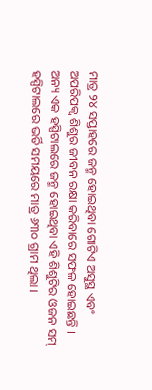ମାତ୍ର ୨୪ ସପ୍ତାହରେ ଜନ୍ମ ହୋଇଥିବା ଗୋଟିଏ ଅସୁସ୍ଥ ଏବଂ ଅପରିପକ୍ୱ ଶିଶୁର ଜୀବନ ରକ୍ଷା କରିବାରେ ସଫଳ ହୋଇଛନ୍ତି ।
ଅନ୍ୟ ଏକ ହସ୍ପିଟାଲରେ ଜନ୍ମ ହୋଇଥିବା ଏହି ଶିଶୁଟିର ଓଜନ ସମ୍ ହସ୍ପିଟାଲରେ ଭର୍ତି ସମୟରେ ମାତ୍ର ୬୩୦ ଗ୍ରାମ ଥିଲା ।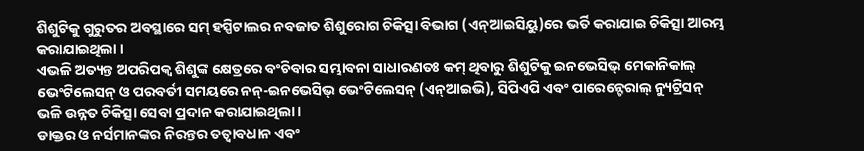ଶିଶୁଟିକୁ ଗୁରୁତର ଅବସ୍ଥାରେ ସମ୍ ହସ୍ପିଟାଲର ନବଜାତ ଶିଶୁରୋଗ ଚିକିତ୍ସା ବିଭାଗ (ଏନ୍ଆଇସିୟୁ)ରେ ଭର୍ତି କରାଯାଇ ଚିକିତ୍ସା ଆରମ୍ଭ କରାଯାଇଥିଲା ।
ଏଭଳି ଅତ୍ୟନ୍ତ ଅପରିପକ୍ୱ ଶିଶୁଙ୍କ କ୍ଷେତ୍ରରେ ବଂଚିବାର ସମ୍ଭାବନା ସାଧାରଣତଃ କମ୍ ଥିବାରୁ ଶିଶୁଟିକୁ ଇନଭେସିଭ୍ ମେକାନିକାଲ୍ ଭେଂଟିଲେସନ୍ ଓ ପରବର୍ତୀ ସମୟରେ ନନ୍-ଇନଭେସିଭ୍ ଭେଂଟିଲେସନ୍ (ଏନ୍ଆଇଭି), ସିପିଏପି ଏବଂ ପାରେନ୍ଟେରାଲ୍ ନ୍ୟୁଟ୍ରିସନ୍ ଭଳି ଉନ୍ନତ ଚିକିତ୍ସା ସେବା ପ୍ରଦାନ କରାଯାଇଥିଲା ।
ଡାକ୍ତର ଓ ନର୍ସମାନଙ୍କର ନିରନ୍ତର ତତ୍ୱାବଧାନ ଏବଂ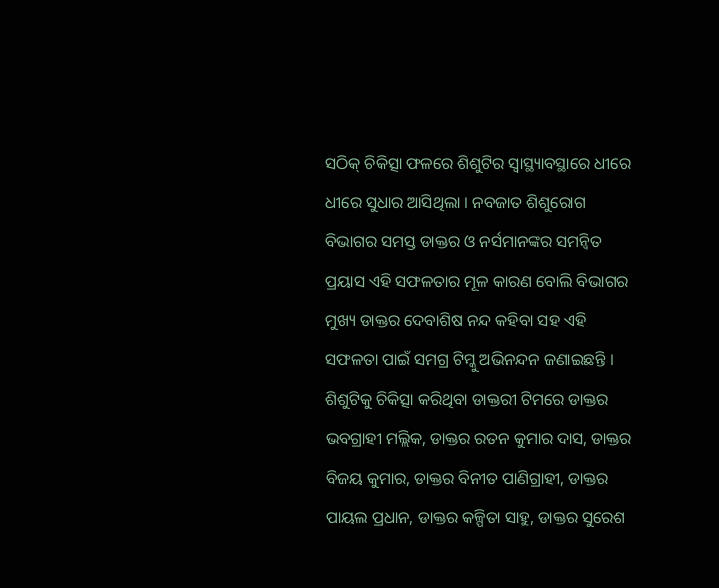ସଠିକ୍ ଚିକିତ୍ସା ଫଳରେ ଶିଶୁଟିର ସ୍ୱାସ୍ଥ୍ୟାବସ୍ଥାରେ ଧୀରେ ଧୀରେ ସୁଧାର ଆସିଥିଲା । ନବଜାତ ଶିଶୁରୋଗ ବିଭାଗର ସମସ୍ତ ଡାକ୍ତର ଓ ନର୍ସମାନଙ୍କର ସମନ୍ୱିତ ପ୍ରୟାସ ଏହି ସଫଳତାର ମୂଳ କାରଣ ବୋଲି ବିଭାଗର ମୁଖ୍ୟ ଡାକ୍ତର ଦେବାଶିଷ ନନ୍ଦ କହିବା ସହ ଏହି ସଫଳତା ପାଇଁ ସମଗ୍ର ଟିମ୍କୁ ଅଭିନନ୍ଦନ ଜଣାଇଛନ୍ତି ।
ଶିଶୁଟିକୁ ଚିକିତ୍ସା କରିଥିବା ଡାକ୍ତରୀ ଟିମରେ ଡାକ୍ତର ଭବଗ୍ରାହୀ ମଲ୍ଲିକ, ଡାକ୍ତର ରତନ କୁମାର ଦାସ, ଡାକ୍ତର ବିଜୟ କୁମାର, ଡାକ୍ତର ବିନୀତ ପାଣିଗ୍ରାହୀ, ଡାକ୍ତର ପାୟଲ ପ୍ରଧାନ, ଡାକ୍ତର କଳ୍ପିତା ସାହୁ, ଡାକ୍ତର ସୁରେଶ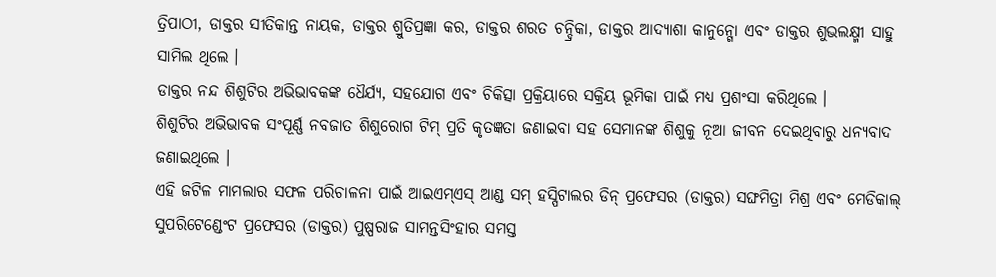ତ୍ରିପାଠୀ, ଡାକ୍ତର ସୀତିକାନ୍ତ ନାୟକ, ଡାକ୍ତର ଶ୍ରୁତିପ୍ରଜ୍ଞା କର, ଡାକ୍ତର ଶରତ ଚନ୍ଦ୍ରିକା, ଡାକ୍ତର ଆଦ୍ୟାଶା କାନୁନ୍ଗୋ ଏବଂ ଡାକ୍ତର ଶୁଭଲକ୍ଷ୍ମୀ ସାହୁ ସାମିଲ ଥିଲେ ।
ଡାକ୍ତର ନନ୍ଦ ଶିଶୁଟିର ଅଭିଭାବକଙ୍କ ଧୈର୍ଯ୍ୟ, ସହଯୋଗ ଏବଂ ଚିକିତ୍ସା ପ୍ରକ୍ରିୟାରେ ସକ୍ରିୟ ଭୂମିକା ପାଇଁ ମଧ୍ୟ ପ୍ରଶଂସା କରିଥିଲେ ।
ଶିଶୁଟିର ଅଭିଭାବକ ସଂପୂର୍ଣ୍ଣ ନବଜାତ ଶିଶୁରୋଗ ଟିମ୍ ପ୍ରତି କୃତଜ୍ଞତା ଜଣାଇବା ସହ ସେମାନଙ୍କ ଶିଶୁକୁ ନୂଆ ଜୀବନ ଦେଇଥିବାରୁ ଧନ୍ୟବାଦ ଜଣାଇଥିଲେ ।
ଏହି ଜଟିଳ ମାମଲାର ସଫଳ ପରିଚାଳନା ପାଇଁ ଆଇଏମ୍ଏସ୍ ଆଣ୍ଡ ସମ୍ ହସ୍ପିଟାଲର ଡିନ୍ ପ୍ରଫେସର (ଡାକ୍ତର) ସଙ୍ଘମିତ୍ରା ମିଶ୍ର ଏବଂ ମେଡିକାଲ୍ ସୁପରିଟେଣ୍ଡେଂଟ ପ୍ରଫେସର (ଡାକ୍ତର) ପୁଷ୍ପରାଜ ସାମନ୍ତସିଂହାର ସମସ୍ତ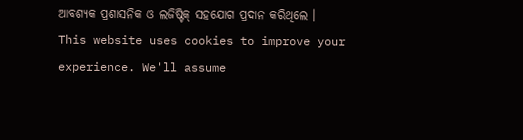ଆବଶ୍ୟକ ପ୍ରଶାସନିକ ଓ ଲଜିଷ୍ଟିକ୍ ସହଯୋଗ ପ୍ରଦାନ କରିଥିଲେ ।
This website uses cookies to improve your experience. We'll assume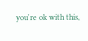you're ok with this,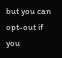but you can opt-out if you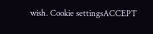wish. Cookie settingsACCEPT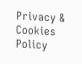Privacy & Cookies Policy